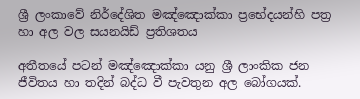ශ්‍රී ලංකාවේ නිර්දේශිත මඤ්ඤොක්කා ප්‍රභේදයන්හි පත්‍ර හා අල වල සයනයිඩ් ප්‍රතිශතය

අතීතයේ පටන් මඤ්ඤොක්කා යනු ශ්‍රී ලාංකික ජන ජීවිතය හා තදින් බද්ධ වී පැවතුන අල බෝගයක්.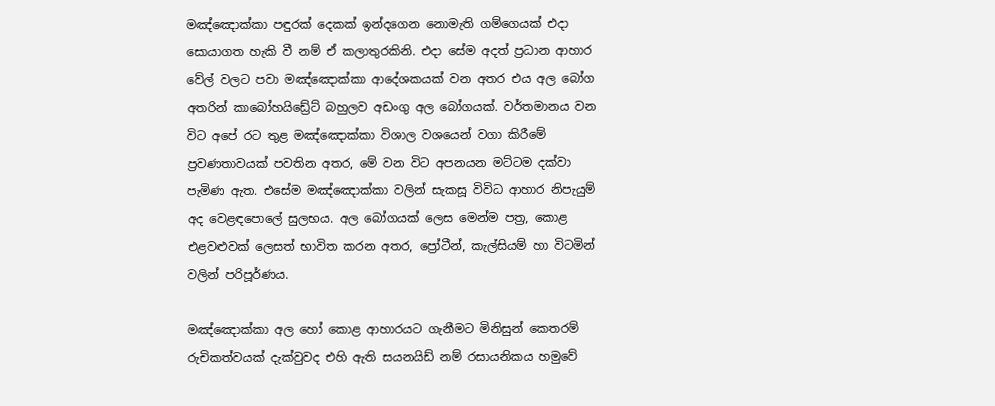මඤ්ඤොක්කා පඳුරක් දෙකක් ඉන්දගෙන නොමැති ගම්ගෙයක් එදා සොයාගත හැකි වී නම් ඒ කලාතුරකිනි. එදා සේම අදත් ප්‍රධාන ආහාර වේල් වලට පවා මඤ්ඤොක්කා ආදේශකයක් වන අතර එය අල බෝග අතරින් කාබෝහයිඩ්‍රේට් බහුලව අඩංගු අල බෝගයක්. වර්තමානය වන විට අපේ රට තුළ මඤ්ඤොක්කා විශාල වශයෙන් වගා කිරීමේ ප්‍රවණතාවයක් පවතින අතර, මේ වන විට අපනයන මට්ටම දක්වා පැමිණ ඇත. එසේම මඤ්ඤොක්කා වලින් සැකසූ විවිධ ආහාර නිපැයුම් අද වෙළඳපොලේ සුලභය. අල බෝගයක් ලෙස මෙන්ම පත්‍ර, කොළ එළවළුවක් ලෙසත් භාවිත කරන අතර, ප්‍රෝටීන්, කැල්සියම් හා විටමින් වලින් පරිපූර්ණය.

මඤ්ඤොක්කා අල හෝ කොළ ආහාරයට ගැනීමට මිනිසුන් කෙතරම් රුචිකත්වයක් දැක්වුවද එහි ඇති සයනයිඩ් නම් රසායනිකය හමුවේ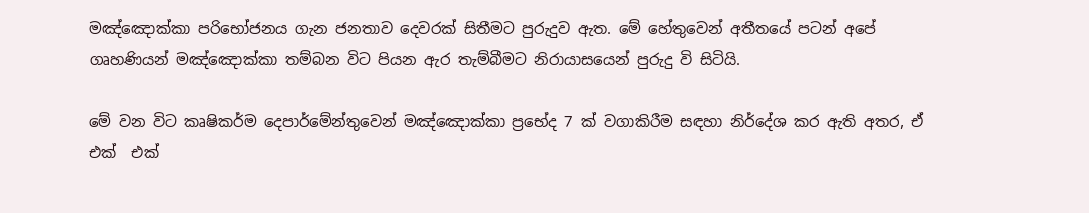මඤ්ඤොක්කා පරිභෝජනය ගැන ජනතාව දෙවරක් සිතීමට පුරුදුව ඇත. මේ හේතුවෙන් අතීතයේ පටන් අපේ ගෘහණියන් මඤ්ඤොක්කා තම්බන විට පියන ඇර තැම්බීමට නිරායාසයෙන් පුරුදු වි සිටියි.

මේ වන විට කෘෂිකර්ම දෙපාර්මේන්තුවෙන් මඤ්ඤොක්කා ප්‍රභේද 7 ක් වගාකිරීම සඳහා නිර්දේශ කර ඇති අතර, ඒ එක්  එක්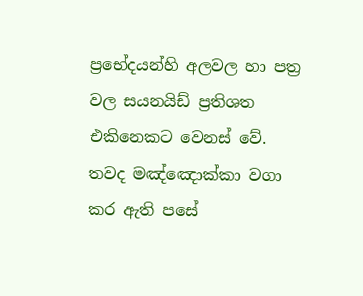ප්‍රභේදයන්හි අලවල හා පත්‍ර වල සයනයිඩ් ප්‍රතිශත එකිනෙකට වෙනස් වේ.  තවද මඤ්ඤොක්කා වගා කර ඇති පසේ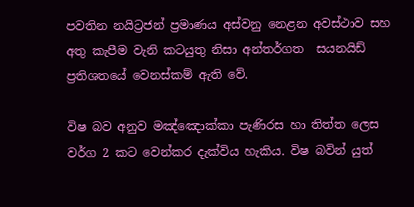පවතින නයිට්‍රජන් ප්‍රමාණය අස්වනු නෙළන අවස්ථාව සහ අතු කැපීම වැනි කටයුතු නිසා අන්තර්ගත  සයනයිඩ් ප්‍රතිශතයේ වෙනස්කම් ඇති වේ.

විෂ බව අනුව මඤ්ඤොක්කා පැණිරස හා තිත්ත ලෙස වර්ග 2 කට වෙන්කර දැක්විය හැකිය. විෂ බවින් යුත්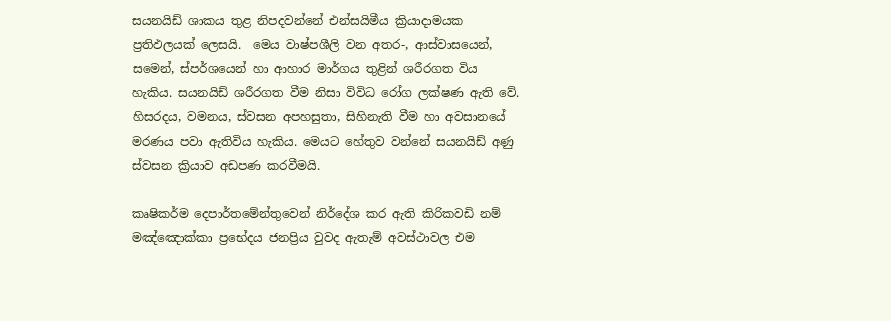සයනයිඩ් ශාකය තුළ නිපදවන්නේ එන්සයිමීය ක්‍රියාදාමයක ප්‍රතිඵලයක් ලෙසයි.  මෙය වාෂ්පශීලි වන අතර-, ආස්වාසයෙන්, සමෙන්, ස්පර්ශයෙන් හා ආහාර මාර්ගය තුළින් ශරීරගත විය හැකිය. සයනයිඩ් ශරීරගත වීම නිසා විවිධ රෝග ලක්ෂණ ඇති වේ. හිසරදය, වමනය, ස්වසන අපහසුතා, සිහිනැති වීම හා අවසානයේ මරණය පවා ඇතිවිය හැකිය. මෙයට හේතුව වන්නේ සයනයිඩ් අණු ස්වසන ක්‍රියාව අඩපණ කරවීමයි.

කෘෂිකර්ම දෙපාර්තමේන්තුවෙන් නිර්දේශ කර ඇති කිරිකවඩි නම් මඤ්ඤොක්කා ප්‍රභේදය ජනප්‍රිය වුවද ඇතැම් අවස්ථාවල එම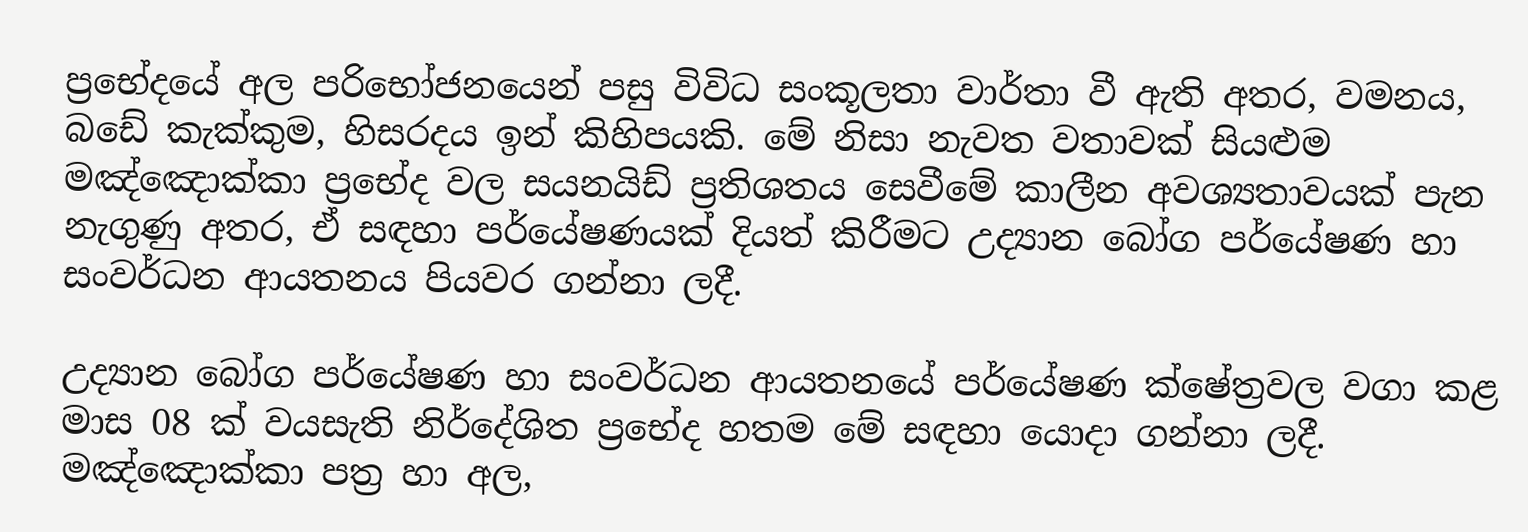ප්‍රභේදයේ අල පරිභෝජනයෙන් පසු විවිධ සංකූලතා වාර්තා වී ඇති අතර, වමනය, බඩේ කැක්කුම, හිසරදය ඉන් කිහිපයකි. මේ නිසා නැවත වතාවක් සියළුම මඤ්ඤොක්කා ප්‍රභේද වල සයනයිඩ් ප්‍රතිශතය සෙවීමේ කාලීන අවශ්‍යතාවයක් පැන නැගුණු අතර, ඒ සඳහා පර්යේෂණයක් දියත් කිරීමට උද්‍යාන බෝග පර්යේෂණ හා සංවර්ධන ආයතනය පියවර ගන්නා ලදී.

උද්‍යාන බෝග පර්යේෂණ හා සංවර්ධන ආයතනයේ පර්යේෂණ ක්ෂේත්‍රවල වගා කළ මාස 08 ක් වයසැති නිර්දේශිත ප්‍රභේද හතම මේ සඳහා යොදා ගන්නා ලදී. මඤ්ඤොක්කා පත්‍ර හා අල,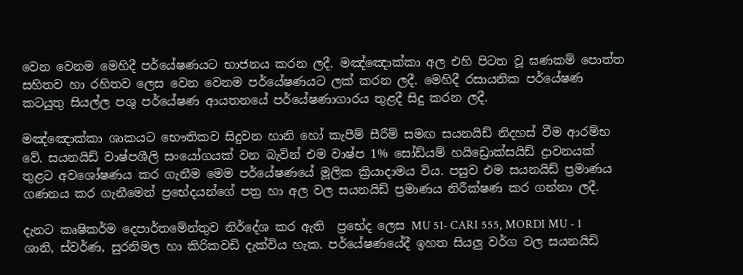වෙන වෙනම මෙහිදී පර්යේෂණයට භාජනය කරන ලදී. මඤ්ඤොක්කා අල එහි පිටත වූ ඝණකම් පොත්ත සහිතව හා රහිතව ලෙස වෙන වෙනම පර්යේෂණයට ලක් කරන ලදී. මෙහිදී රසායනික පර්යේෂණ කටයුතු සියල්ල පශු පර්යේෂණ ආයතනයේ පර්යේෂණාගාරය තුළදී සිදු කරන ලදී.

මඤ්ඤොක්කා ශාකයට භෞතිකව සිදුවන හානි හෝ කැපීම් සීරීම් සමඟ සයනයිඩ් නිදහස් වීම ආරම්භ වේ. සයනයිඩ් වාෂ්පශීලි සංයෝගයක් වන බැවින් එම වාෂ්ප 1% සෝඩ්යම් හයිඩ්‍රොක්සයිඩ් ද්‍රාවනයක් තුළට අවශෝෂණය කර ගැනීම මෙම පර්යේෂණයේ මූලික ක්‍රියාදාමය විය. පසුව එම සයනයිඩ් ප්‍රමාණය ගණනය කර ගැනීමෙන් ප්‍රභේදයන්ගේ පත්‍ර හා අල වල සයනයිඩ් ප්‍රමාණය නිරීක්ෂණ කර ගන්නා ලදී.

දැනට කෘෂිකර්ම දෙපාර්තමේන්තුව නිර්දේශ කර ඇති  ප්‍රභේද ලෙස MU 51- CARI 555, MORDI MU - 1  ශානි, ස්වර්ණ, සුරනිමල හා කිරිකවඩි දැක්විය හැක. පර්යේෂණයේදී ඉහත සියලු වර්ග වල සයනයිඩි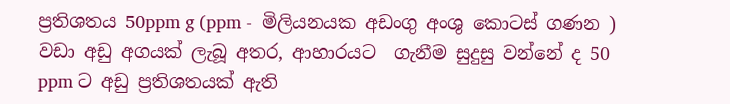ප්‍රතිශතය 50ppm g (ppm -  මිලියනයක අඩංගු අංශු කොටස් ගණන ) වඩා අඩු අගයක් ලැබූ අතර, ආහාරයට  ගැනීම සුදුසු වන්නේ ද 50 ppm ට අඩු ප්‍රතිශතයක් ඇති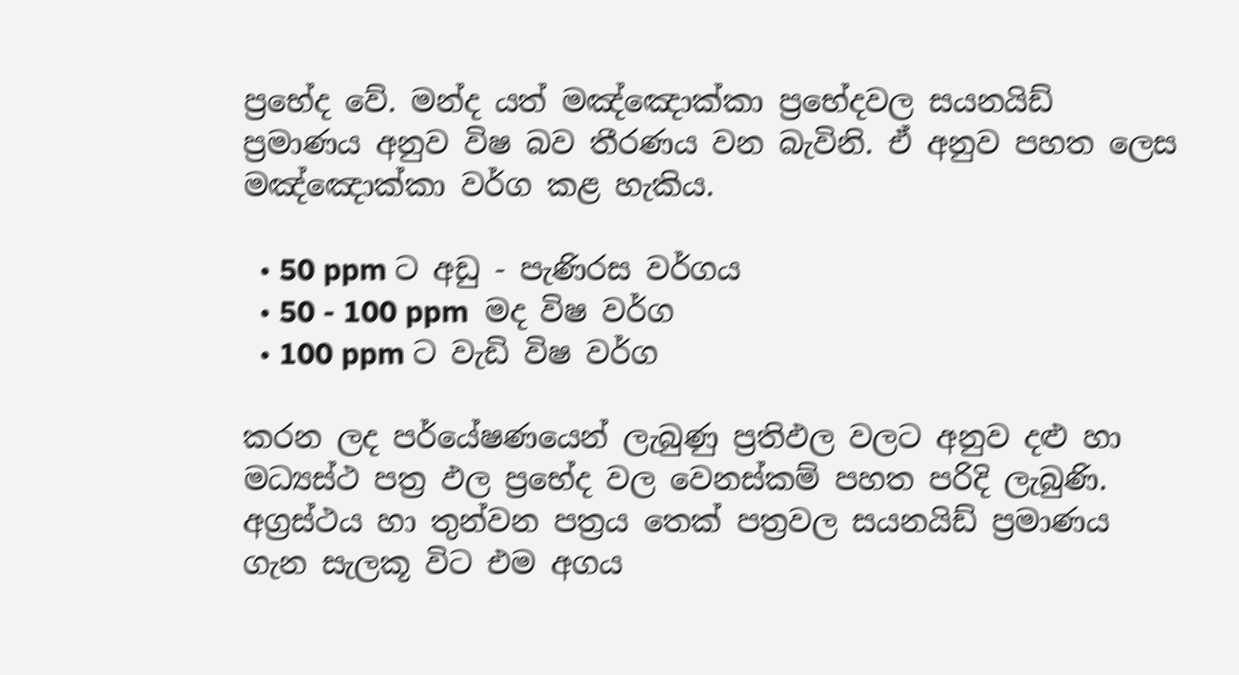ප්‍රභේද වේ. මන්ද යත් මඤ්ඤොක්කා ප්‍රභේදවල සයනයිඩ් ප්‍රමාණය අනුව විෂ බව තීරණය වන බැවිනි. ඒ අනුව පහත ලෙස මඤ්ඤොක්කා වර්ග කළ හැකිය.

  • 50 ppm ට අඩු - පැණිරස වර්ගය
  • 50 - 100 ppm  මද විෂ වර්ග
  • 100 ppm ට වැඩි විෂ වර්ග

කරන ලද පර්යේෂණයෙන් ලැබුණු ප්‍රතිඵල වලට අනුව දළු හා මධ්‍යස්ථ පත්‍ර ඵල ප්‍රභේද වල වෙනස්කම් පහත පරිදි ලැබුණි.
අග්‍රස්ථය හා තුන්වන පත්‍රය තෙක් පත්‍රවල සයනයිඩ් ප්‍රමාණය ගැන සැලකූ විට එම අගය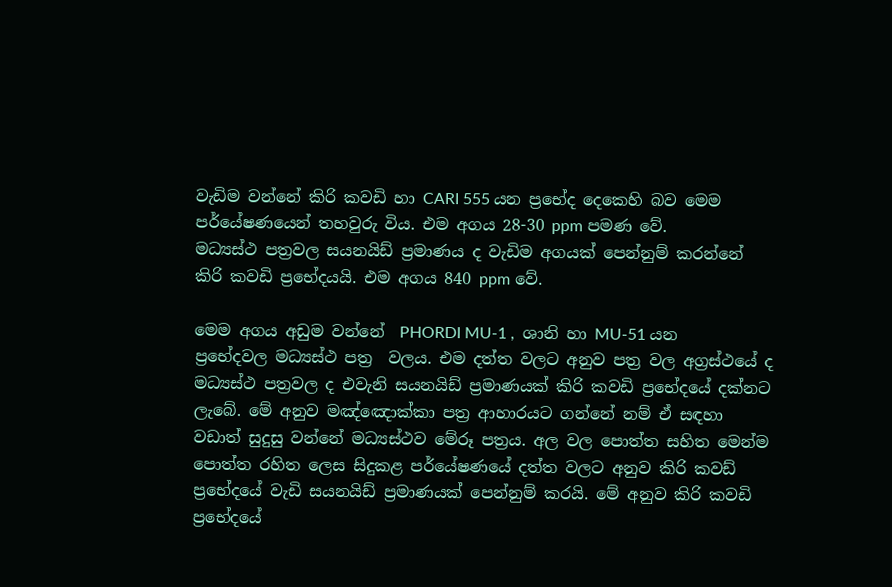වැඩිම වන්නේ කිරි කවඩි හා CARI 555 යන ප්‍රභේද දෙකෙහි බව මෙම පර්යේෂණයෙන් තහවුරු විය. එම අගය 28-30 ppm පමණ වේ.
මධ්‍යස්ථ පත්‍රවල සයනයිඩ් ප්‍රමාණය ද වැඩිම අගයක් පෙන්නුම් කරන්නේ කිරි කවඩි ප්‍රභේදයයි. එම අගය 840 ppm වේ.

මෙම අගය අඩුම වන්නේ  PHORDI MU-1 ,  ශානි හා MU-51 යන ප්‍රභේදවල මධ්‍යස්ථ පත්‍ර  වලය. එම දත්ත වලට අනුව පත්‍ර වල අග්‍රස්ථයේ ද මධ්‍යස්ථ පත්‍රවල ද එවැනි සයනයිඩ් ප්‍රමාණයක් කිරි කවඩි ප්‍රභේදයේ දක්නට ලැබේ. මේ අනුව මඤ්ඤොක්කා පත්‍ර ආහාරයට ගන්නේ නම් ඒ සඳහා වඩාත් සුදුසු වන්නේ මධ්‍යස්ථව මේරූ පත්‍රය. අල වල පොත්ත සහිත මෙන්ම පොත්ත රහිත ලෙස සිදුකළ පර්යේෂණයේ දත්ත වලට අනුව කිරි කවඩ් ප්‍රභේදයේ වැඩි සයනයිඩ් ප්‍රමාණයක් පෙන්නුම් කරයි. මේ අනුව කිරි කවඩි ප්‍රභේදයේ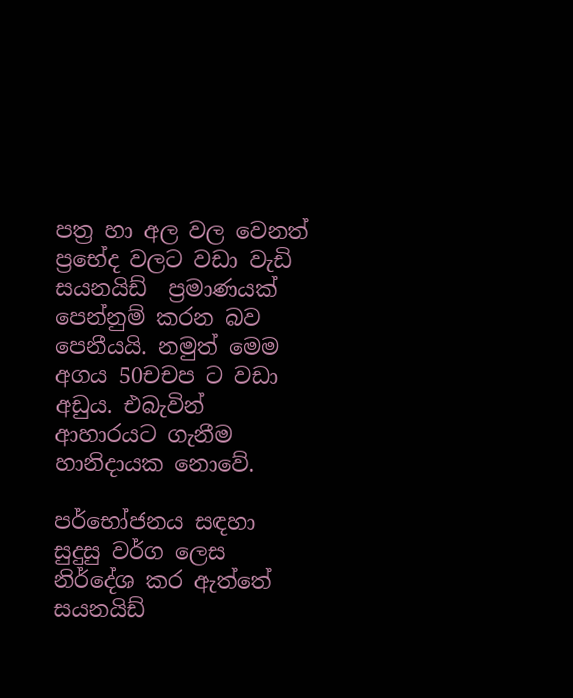පත්‍ර හා අල වල වෙනත් ප්‍රභේද වලට වඩා වැඩි සයනයිඩ්  ප්‍රමාණයක් පෙන්නුම් කරන බව පෙනීයයි. නමුත් මෙම අගය 50චචප ට වඩා අඩුය. එබැවින් ආහාරයට ගැනීම හානිදායක නොවේ.

පර්භෝජනය සඳහා සුදුසු වර්ග ලෙස නිර්දේශ කර ඇත්තේ සයනයිඩ්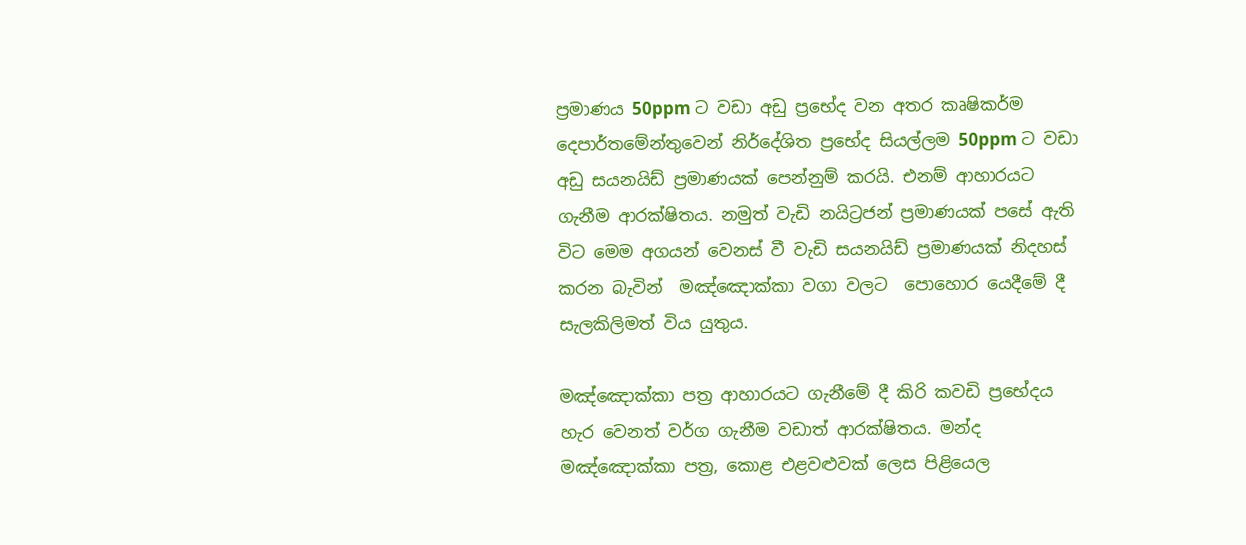ප්‍රමාණය 50ppm ට වඩා අඩු ප්‍රභේද වන අතර කෘෂිකර්ම දෙපාර්තමේන්තුවෙන් නිර්දේශිත ප්‍රභේද සියල්ලම 50ppm ට වඩා අඩු සයනයිඩ් ප්‍රමාණයක් පෙන්නුම් කරයි. එනම් ආහාරයට ගැනීම ආරක්ෂිතය. නමුත් වැඩි නයිට්‍රජන් ප්‍රමාණයක් පසේ ඇති විට මෙම අගයන් වෙනස් වී වැඩි සයනයිඩ් ප්‍රමාණයක් නිදහස් කරන බැවින්  මඤ්ඤොක්කා වගා වලට  පොහොර යෙදීමේ දී සැලකිලිමත් විය යුතුය.

මඤ්ඤොක්කා පත්‍ර ආහාරයට ගැනීමේ දී කිරි කවඩි ප්‍රභේදය හැර වෙනත් වර්ග ගැනීම වඩාත් ආරක්ෂිතය. මන්ද මඤ්ඤොක්කා පත්‍ර, කොළ එළවළුවක් ලෙස පිළියෙල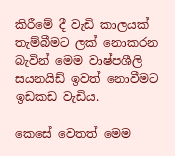කිරීමේ දී වැඩි කාලයක් තැම්බීමට ලක් නොකරන බැවින් මෙම වාෂ්පශීලි සයනයිඩ් ඉවත් නොවීමට ඉඩකඩ වැඩිය.

කෙසේ වෙතත් මෙම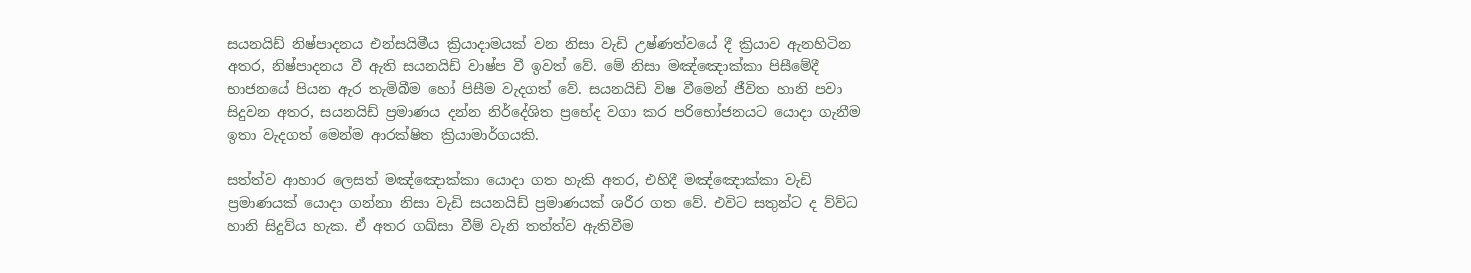සයනයිඩ් නිෂ්පාදනය එන්සයිමීය ක්‍රියාදාමයක් වන නිසා වැඩි උෂ්ණත්වයේ දී ක්‍රියාව ඇනහිටින අතර, නිෂ්පාදනය වී ඇති සයනයිඩ් වාෂ්ප වී ඉවත් වේ. මේ නිසා මඤ්ඤොක්කා පිසීමේදී භාජනයේ පියන ඇර තැමිබීම හෝ පිසීම වැදගත් වේ. සයනයිඩි විෂ වීමෙන් ජීවිත හානි පවා සිදුවන අතර, සයනයිඩ් ප්‍රමාණය දන්න නිර්දේශිත ප්‍රභේද වගා කර පරිභෝජනයට යොදා ගැනීම ඉතා වැදගත් මෙන්ම ආරක්ෂිත ක්‍රියාමාර්ගයකි.

සත්ත්ව ආහාර ලෙසත් මඤ්ඤොක්කා යොදා ගත හැකි අතර, එහිදී මඤ්ඤොක්කා වැඩි ප්‍රමාණයක් යොදා ගන්නා නිසා වැඩි සයනයිඩ් ප්‍රමාණයක් ශරීර ගත වේ. එවිට සතුන්ට ද ව්ව්ධ හානි සිදුව්ය හැක. ඒ අතර ගඛ්සා වීම් වැනි තත්ත්ව ඇතිවීම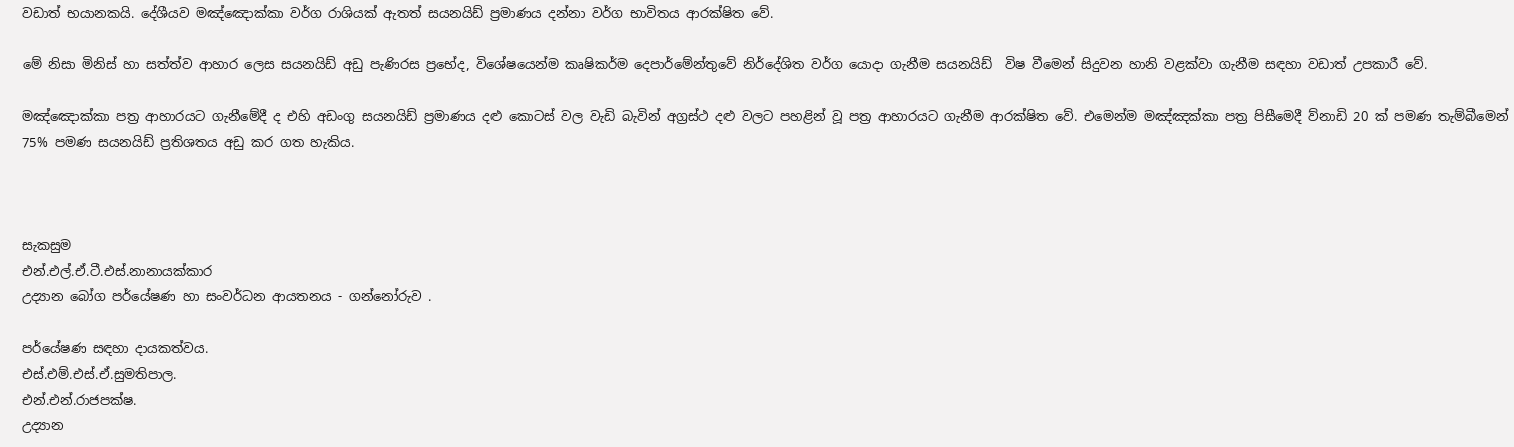වඩාත් භයානකයි. දේශීයව මඤ්ඤොක්කා වර්ග රාශියක් ඇතත් සයනයිඩ් ප්‍රමාණය දන්නා වර්ග භාවිතය ආරක්ෂිත වේ.

මේ නිසා මිනිස් හා සත්ත්ව ආහාර ලෙස සයනයිඩ් අඩු පැණිරස ප්‍රභේද, විශේෂයෙන්ම කෘෂිකර්ම දෙපාර්මේන්තුවේ නිර්දේශිත වර්ග යොදා ගැනීම සයනයිඩ්  විෂ වීමෙන් සිදුවන හානි වළක්වා ගැනීම සඳහා වඩාත් උපකාරී වේ.

මඤ්ඤොක්කා පත්‍ර ආහාරයට ගැනීමේදී ද එහි අඩංගු සයනයිඩ් ප්‍රමාණය දළු කොටස් වල වැඩි බැවින් අග්‍රස්ථ දළු වලට පහළින් වූ පත්‍ර ආහාරයට ගැනීම ආරක්ෂිත වේ. එමෙන්ම මඤ්ඤක්කා පත්‍ර පිසීමෙදී ව්නාඩි 20 ක් පමණ තැම්බීමෙන් 75% පමණ සයනයිඩ් ප්‍රතිශතය අඩු කර ගත හැකිය.



සැකසුම
එන්.එල්.ඒ.ටී.එස්.නානායක්කාර
උද්‍යාන බෝග පර්යේෂණ හා සංවර්ධන ආයතනය - ගන්නෝරුව .

පර්යේෂණ සඳහා දායකත්වය.
එස්.එම්.එස්.ඒ.සුමතිපාල.
එන්.එන්.රාජපක්ෂ.
උද්‍යාන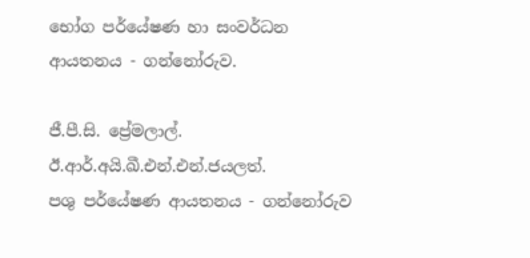භෝග පර්යේෂණ හා සංවර්ධන ආයතනය - ගන්නෝරුව.

ජී.පී.සි. ප්‍රේමලාල්.
ඊ.ආර්.අයි.ඛී.එන්.එන්.ජයලත්.
පශු පර්යේෂණ ආයතනය - ගන්නෝරුව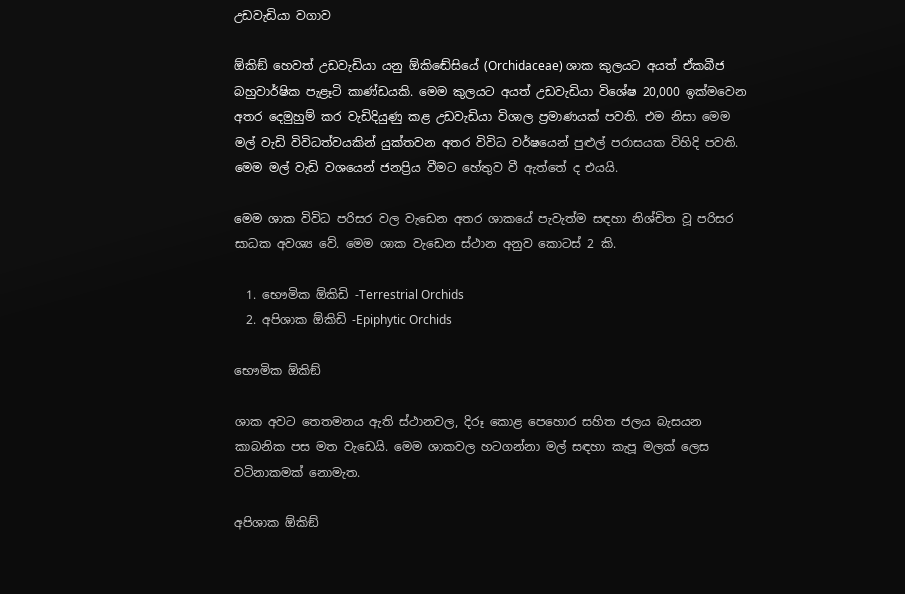උඩවැඩියා වගාව

ඕකිඞ් හෙවත් උඩවැඩියා යනු ඕකිඬේසියේ (Orchidaceae) ශාක කුලයට අයත් ඒකබීජ බහුවාර්ෂික පැළෑටි කාණ්ඩයකි. මෙම කුලයට අයත් උඩවැඩියා විශේෂ 20,000 ඉක්මවෙන අතර දෙමුහුම් කර වැඩිදියුණු කළ උඩවැඩියා විශාල ප්‍රමාණයක් පවති. එම නිසා මෙම මල් වැඩි විවිධත්වයකින් යුක්තවන අතර විවිධ වර්ෂයෙන් පුළුල් පරාසයක විහිදි පවති. මෙම මල් වැඩි වශයෙන් ජනප්‍රිය වීමට හේතුව වී ඇත්තේ ද එයයි.

මෙම ශාක විවිධ පරිසර වල වැඩෙන අතර ශාකයේ පැවැත්ම සඳහා නිශ්චිත වූ පරිසර සාධක අවශ්‍ය වේ. මෙම ශාක වැඩෙන ස්ථාන අනුව කොටස් 2 කි.

  1. භෞමික ඕකිඩි -Terrestrial Orchids
  2. අපිශාක ඕකිඩි -Epiphytic Orchids

භෞමික ඕකිඞ්

ශාක අවට තෙතමනය ඇති ස්ථානවල, දිරූ කොළ පෙහොර සහිත ජලය බැසයන කාබනික පස මත වැඩෙයි. මෙම ශාකවල හටගන්නා මල් සඳහා කැපූ මලක් ලෙස වටිනාකමක් නොමැත.

අපිශාක ඕකිඞ්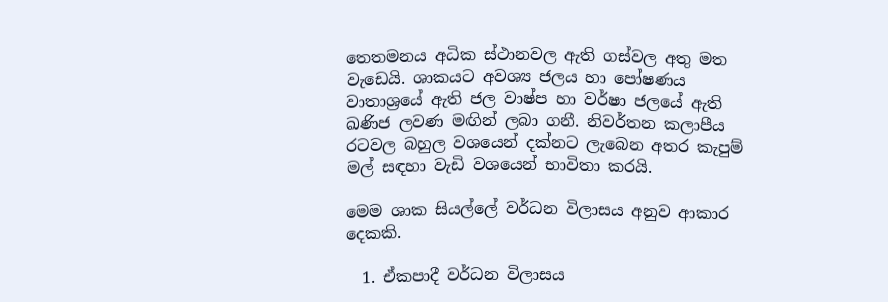තෙතමනය අධික ස්ථානවල ඇති ගස්වල අතු මත වැඩෙයි. ශාකයට අවශ්‍ය ජලය හා පෝෂණය වාතාශ්‍රයේ ඇති ජල වාෂ්ප හා වර්ෂා ජලයේ ඇති ඛණිජ ලවණ මඟින් ලබා ගනී. නිවර්තන කලාපීය රටවල බහුල වශයෙන් දක්නට ලැබෙන අතර කැපුම් මල් සඳහා වැඩි වශයෙන් භාවිතා කරයි.

මෙම ශාක සියල්ලේ වර්ධන විලාසය අනුව ආකාර දෙකකි.

  1. ඒකපාදී වර්ධන විලාසය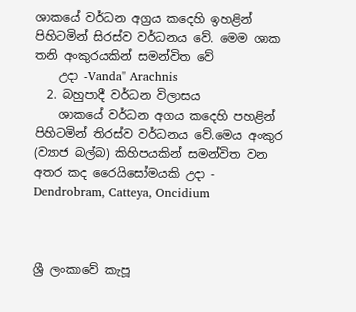ශාකයේ වර්ධන අග්‍රය කදෙහි ඉහළින් පිහිටමින් සිරස්ව වර්ධනය වේ. මෙම ශාක තනි අංකුරයකින් සමන්විත වේ
    උදා -Vanda" Arachnis
  2. බහුපාදී වර්ධන විලාසය
    ශාකයේ වර්ධන අගය කදෙහි පහළින් පිහිටමින් තිරස්ව වර්ධනය වේ.මෙය අංකුර (ව්‍යාජ බල්බ) කිහිපයකින් සමන්විත වන අතර කද ‍රෛයිසෝමයකි උදා - Dendrobram, Catteya, Oncidium



ශ්‍රී ලංකාවේ කැපූ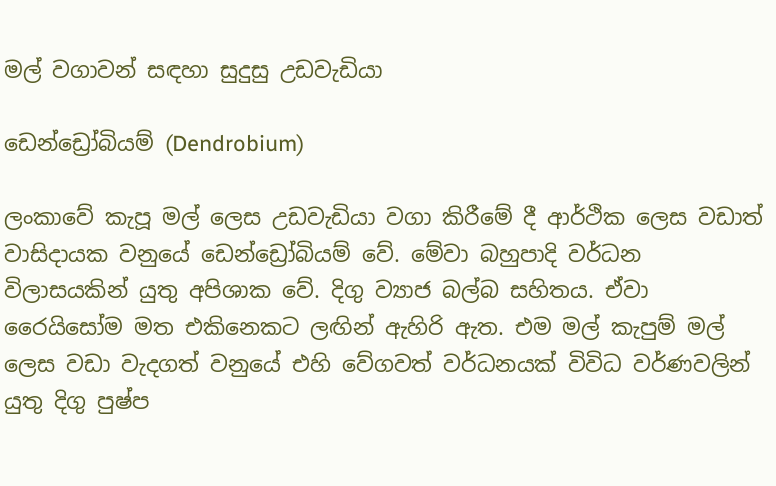මල් වගාවන් සඳහා සුදුසු උඩවැඩියා

ඩෙන්ඩ්‍රෝබියම් (Dendrobium)

ලංකාවේ කැපූ මල් ලෙස උඩවැඩියා වගා කිරීමේ දී ආර්ථික ලෙස වඩාත් වාසිදායක වනුයේ ඩෙන්ඩ්‍රෝබියම් වේ. මේවා බහුපාදි වර්ධන විලාසයකින් යුතු අපිශාක වේ. දිගු ව්‍යාජ බල්බ සහිතය. ඒවා රෛයිසෝම මත එකිනෙකට ලඟින් ඇහිරි ඇත. එම මල් කැපුම් මල් ලෙස වඩා වැදගත් වනුයේ එහි වේගවත් වර්ධනයක් විවිධ වර්ණවලින් යුතු දිගු පුෂ්ප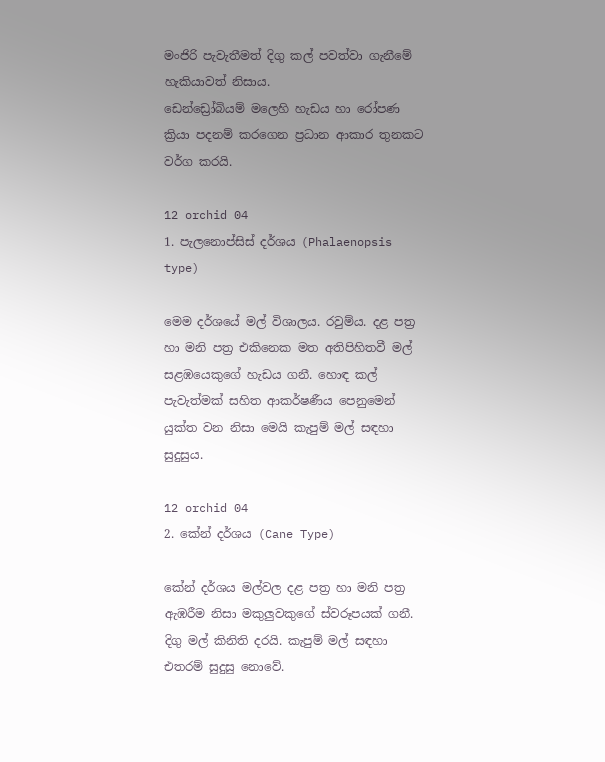මංජිරි පැවැතීමත් දිගු කල් පවත්වා ගැනීමේ හැකියාවත් නිසාය.
ඩෙන්ඩ්‍රෝබියම් මලෙහි හැඩය හා රෝපණ ක්‍රියා පදනම් කරගෙන ප්‍රධාන ආකාර තුනකට වර්ග කරයි.

12 orchid 04
1. පැලනොප්සිස් දර්ශය (Phalaenopsis type)

මෙම දර්ශයේ මල් විශාලය. රවුම්ය. දළ පත්‍ර හා මනි පත්‍ර එකිනෙක මත අතිපිහිතවී මල් සළඹයෙකුගේ හැඩය ගනී. හොඳ කල් පැවැත්මක් සහිත ආකර්ෂණීය පෙනුමෙන් යුක්ත වන නිසා මෙයි කැපුම් මල් සඳහා සුදුසුය.

12 orchid 04
2. කේන් දර්ශය (Cane Type)

කේන් දර්ශය මල්වල දළ පත්‍ර හා මනි පත්‍ර ඇඹරීම නිසා මකුලුවකුගේ ස්වරූපයක් ගනී. දිගු මල් කිනිති දරයි. කැපුම් මල් සඳහා එතරම් සුදුසු නොවේ.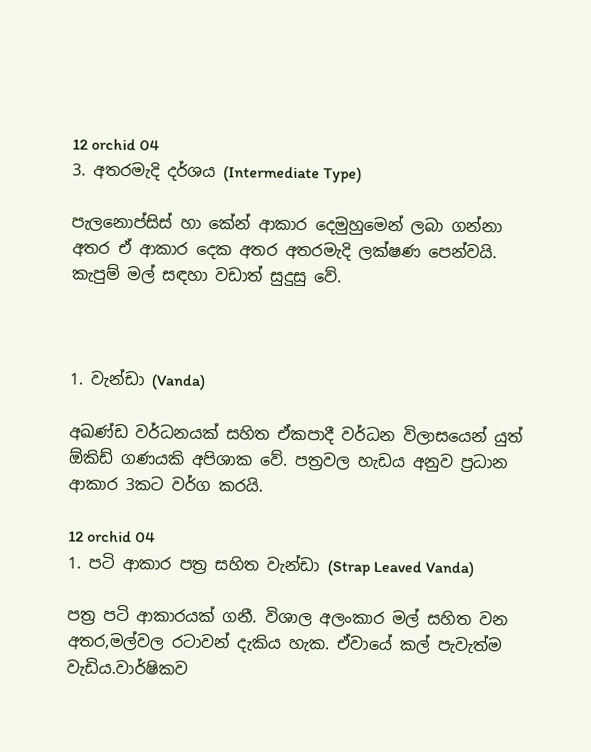12 orchid 04
3. අතරමැදි දර්ශය (Intermediate Type)

පැලනොප්සිස් හා කේන් ආකාර දෙමුහුමෙන් ලබා ගන්නා අතර ඒ ආකාර දෙක අතර අතරමැදි ලක්ෂණ පෙන්වයි. කැපුම් මල් සඳහා වඩාත් සුදුසු වේ.



1. වැන්ඩා (Vanda)

අඛණ්ඩ වර්ධනයක් සහිත ඒකපාදී වර්ධන විලාසයෙන් යුත් ඕකිඩ් ගණයකි අපිශාක වේ. පත්‍රවල හැඩය අනුව ප්‍රධාන ආකාර 3කට වර්ග කරයි.

12 orchid 04
1. පටි ආකාර පත්‍ර සහිත වැන්ඩා (Strap Leaved Vanda)

පත්‍ර පටි ආකාරයක් ගනී. විශාල අලංකාර මල් සහිත වන අතර,මල්වල රටාවන් දැකිය හැක. ඒවායේ කල් පැවැත්ම වැඩිය.වාර්ෂිකව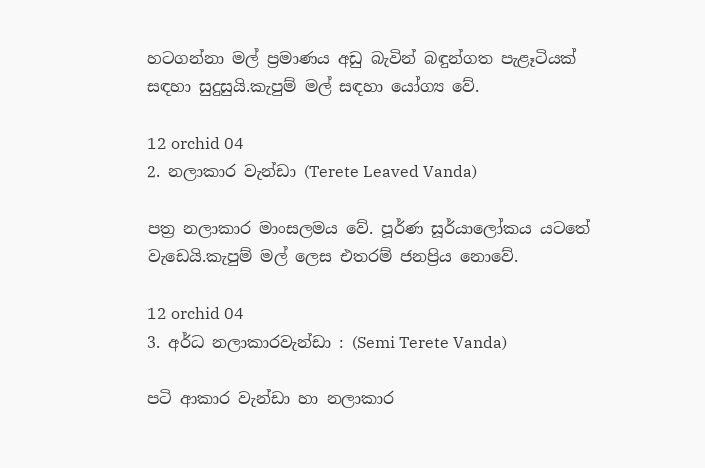හටගන්නා මල් ප්‍රමාණය අඩු බැවින් බඳුන්ගත පැළෑටියක් සඳහා සුදුසුයි.කැපුම් මල් සඳහා යෝග්‍ය වේ.

12 orchid 04
2. නලාකාර වැන්ඩා (Terete Leaved Vanda)

පත්‍ර නලාකාර මාංසලමය වේ. පූර්ණ සූර්යාලෝකය යටතේ වැඩෙයි.කැපුම් මල් ලෙස එතරම් ජනප්‍රිය නොවේ.

12 orchid 04
3. අර්ධ නලාකාරවැන්ඩා : (Semi Terete Vanda)

පටි ආකාර වැන්ඩා හා නලාකාර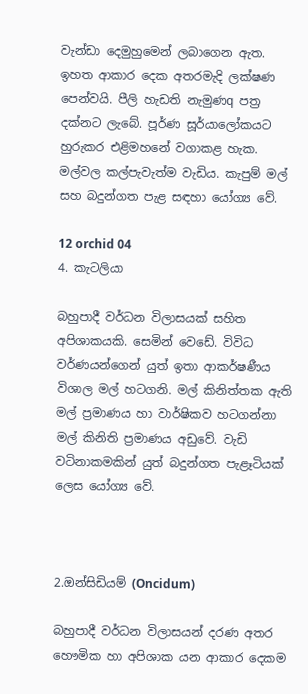වැන්ඩා දෙමුහුමෙන් ලබාගෙන ඇත. ඉහත ආකාර දෙක අතරමැදි ලක්ෂණ පෙන්වයි. පීලි හැඩති නැමුණq පත්‍ර දක්නට ලැබේ. පූර්ණ සූර්යාලෝකයට හුරුකර එළිමහනේ වගාකළ හැක. මල්වල කල්පැවැත්ම වැඩිය. කැපුම් මල් සහ බදුන්ගත පැළ සඳහා යෝග්‍ය වේ.

12 orchid 04
4. කැටලියා

බහුපාදී වර්ධන විලාසයක් සහිත අපිශාකයකි. සෙමින් ව‍ෙඩේ. විවිධ වර්ණයන්ගෙන් යුත් ඉතා ආකර්ෂණීය විශාල මල් හටගනි. මල් කිනිත්තක ඇති මල් ප්‍රමාණය හා වාර්ෂිකව හටගන්නා මල් කිනිති ප්‍රමාණය අඩුවේ. වැඩි වටිනාකමකින් යුත් බදුන්ගත පැළෑටියක් ලෙස යෝග්‍ය වේ.



2.ඔන්සිඩියම් (Oncidum)

බහුපාදී වර්ධන විලාසයන් දරණ අතර හෞමික හා අපිශාක යන ආකාර දෙකම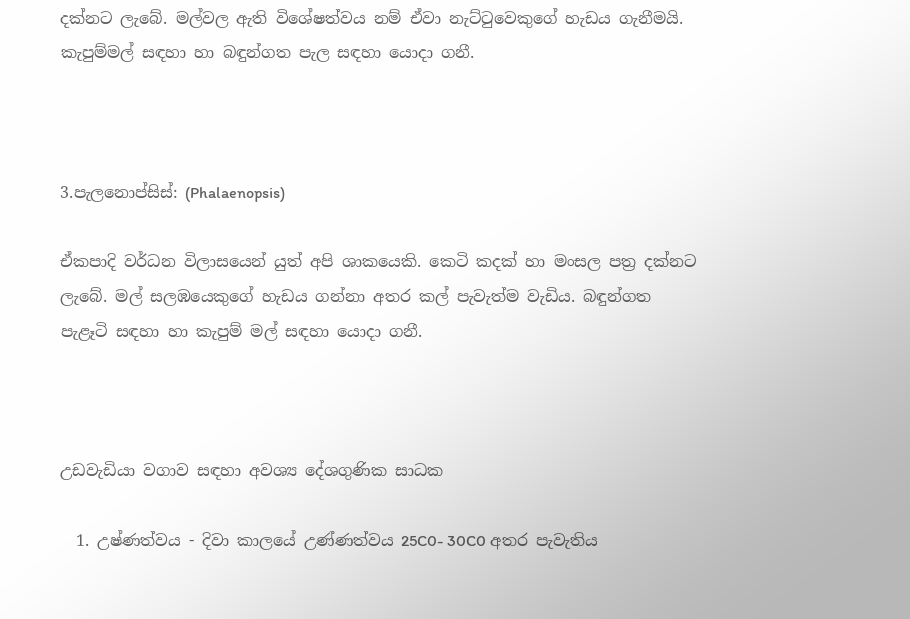දක්නට ලැබේ. මල්වල ඇති විශේෂත්වය නම් ඒවා නැට්ටුවෙකුගේ හැඩය ගැනීමයි. කැපුම්මල් සඳහා හා බඳුන්ගත පැල සඳහා යොදා ගනී.



3.පැලනොප්සිස්: (Phalaenopsis)

ඒකපාදි වර්ධන විලාසයෙන් යුත් අපි ශාකයෙකි. කෙටි කදක් හා මංසල පත්‍ර දක්නට ලැබේ. මල් සලඹයෙකුගේ හැඩය ගන්නා අතර කල් පැවැත්ම වැඩිය. බඳුන්ගත පැළෑටි සඳහා හා කැපුම් මල් සඳහා යොදා ගනී.



උඩවැඩියා වගාව සඳහා අවශ්‍ය දේශගුණික සාධක

  1. උෂ්ණත්වය - දිවා කාලයේ උණ්ණත්වය 25C0- 30C0 අතර පැවැතිය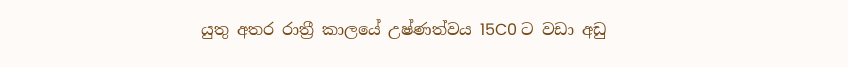යුතු අතර රාත්‍රී කාලයේ උෂ්ණත්වය 15C0 ට වඩා අඩු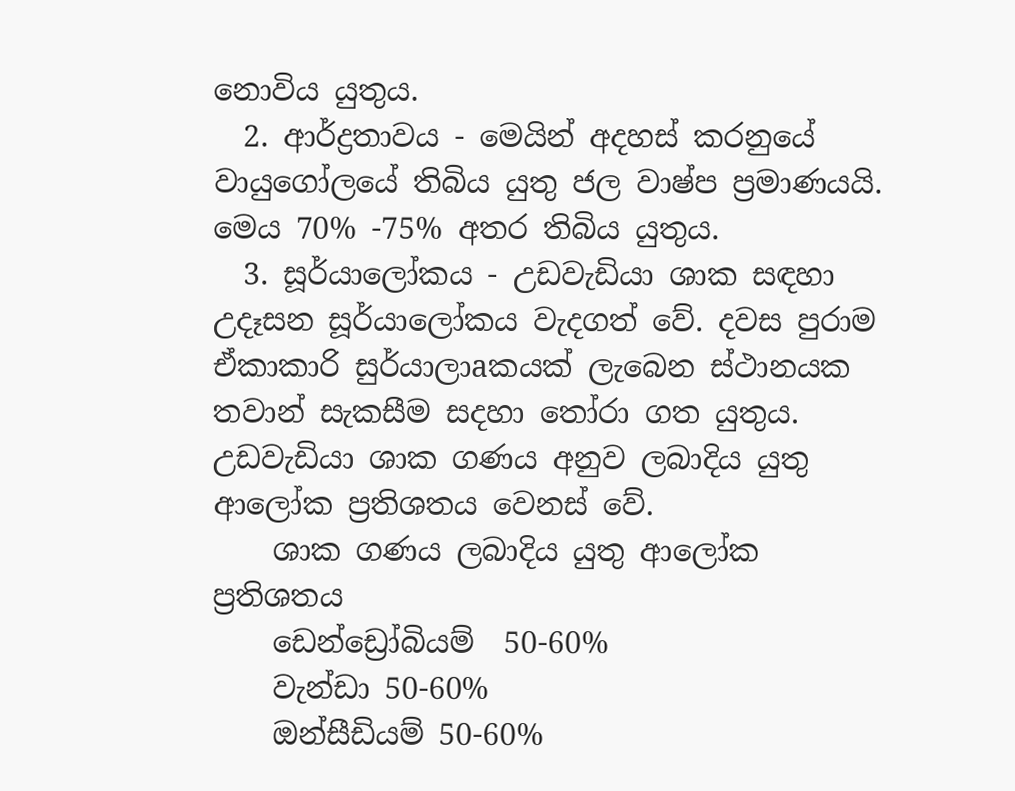නොවිය යුතුය.
  2. ආර්ද්‍රතාවය - මෙයින් අදහස් කරනුයේ වායුගෝලයේ තිබිය යුතු ජල වාෂ්ප ප්‍රමාණයයි. මෙය 70% -75% අතර තිබිය යුතුය.
  3. සූර්යාලෝකය - උඩවැඩියා ශාක සඳහා උදෑසන සූර්යාලෝකය වැදගත් වේ. දවස පුරාම ඒකාකාරි සුර්යාලාaකයක් ලැබෙන ස්ථානයක තවාන් සැකසීම සදහා තෝරා ගත යුතුය. උඩවැඩියා ශාක ගණය අනුව ලබාදිය යුතු ආලෝක ප්‍රතිශතය වෙනස් වේ.
    ශාක ගණය ලබාදිය යුතු ආලෝක ප්‍රතිශතය
    ඩෙන්ඩ්‍රෝබියම්  50-60%
    වැන්ඩා 50-60%
    ඔන්සීඩියම් 50-60%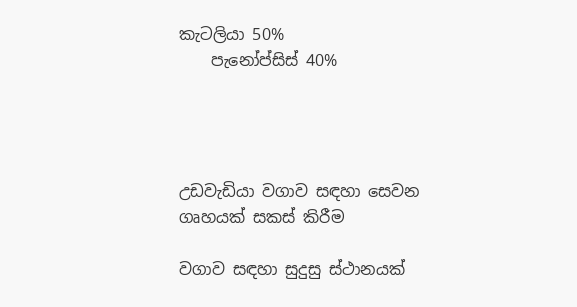කැටලියා 50%
    පැනෝප්සිස් 40%




උඩවැඩියා වගාව සඳහා සෙවන ගෘහයක් සකස් කිරීම

වගාව සඳහා සුදුසු ස්ථානයක්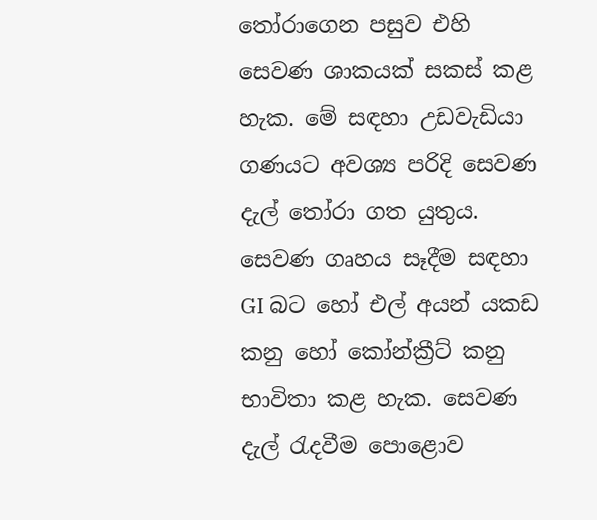තෝරාගෙන පසුව එහි සෙවණ ශාකයක් සකස් කළ හැක. මේ සඳහා උඩවැඩියා ගණයට අවශ්‍ය පරිදි සෙවණ දැල් තෝරා ගත යුතුය. සෙවණ ගෘහය සෑදීම සඳහා GI බට හෝ එල් අයන් යකඩ කනු හෝ කෝන්ක්‍රීට් කනු භාවිතා කළ හැක. සෙවණ දැල් රැදවීම පොළොව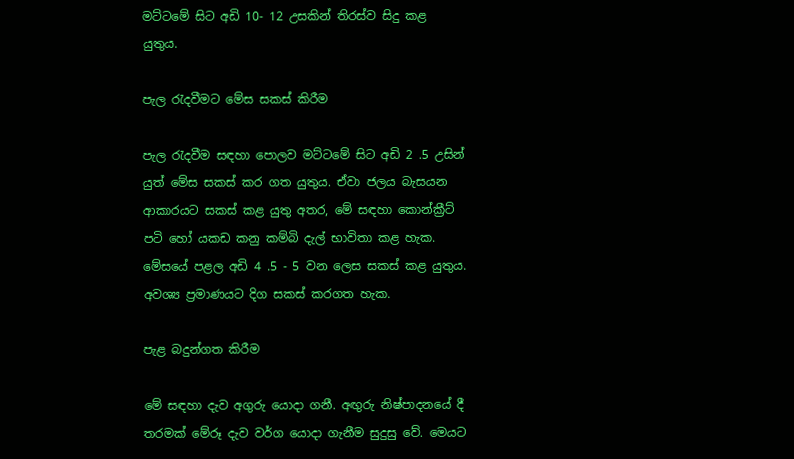මට්ටමේ සිට අඩි 10- 12 උසකින් තිරස්ව සිදු කළ යුතුය.

පැල රැදවීමට මේස සකස් කිරීම

පැල රැදවීම සඳහා පොලව මට්ටමේ සිට අඩි 2 .5 උසින් යුත් මේස සකස් කර ගත යුතුය. ඒවා ජලය බැසයන ආකාරයට සකස් කළ යුතු අතර, මේ සඳහා කොන්ක්‍රීට් පටි හෝ යකඩ කනු කම්බි දැල් භාවිතා කළ හැක. මේසයේ පළල අඩි 4 .5 - 5 වන ලෙස සකස් කළ යුතුය. අවශ්‍ය ප්‍රමාණයට දිග සකස් කරගත හැක.

පැළ බදුන්ගත කිරීම

මේ සඳහා දැව අගුරු යොදා ගනී. අඟුරු නිෂ්පාදනයේ දී තරමක් මේරූ දැව වර්ග යොදා ගැනීම සුදුසු වේ. මෙයට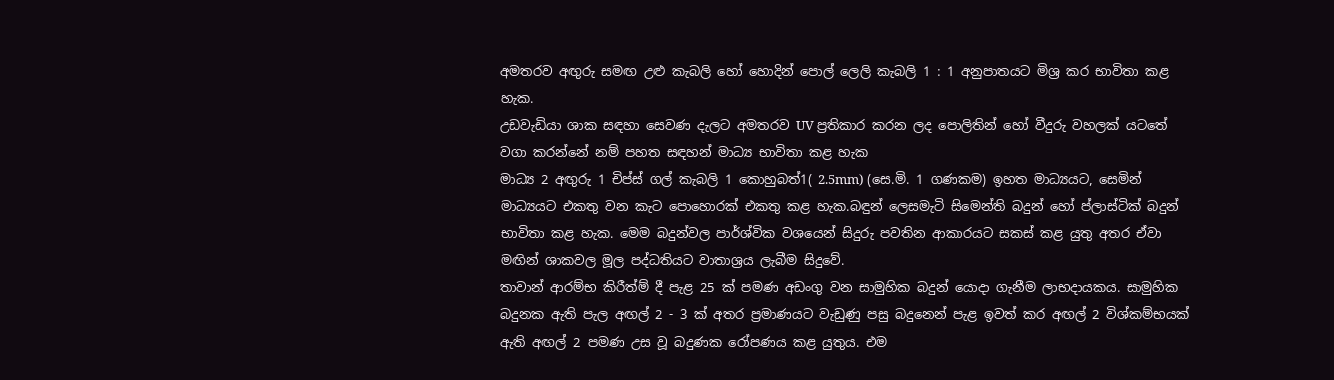අමතරව අඟුරු සමඟ උළු කැබලි හෝ හොදින් පොල් ලෙලි කැබලි 1 : 1 අනුපාතයට මිශ්‍ර කර භාවිතා කළ හැක.
උඩවැඩියා ශාක සඳහා සෙවණ දැලට අමතරව UV ප්‍රතිකාර කරන ලද පොලිතින් හෝ වීදුරු වහලක් යටතේ වගා කරන්නේ නම් පහත සඳහන් මාධ්‍ය භාවිතා කළ හැක
මාධ්‍ය 2 අඟුරු 1 චිප්ස් ගල් කැබලි 1 කොහුබත්1( 2.5mm) (සෙ.මි. 1 ගණකම) ඉහත මාධ්‍යයට, සෙමින් මාධ්‍යයට එකතු වන කැට පොහොරක් එකතු කළ හැක.බඳුන් ලෙසමැටි සිමෙන්ති බදුන් හෝ ප්ලාස්ටික් බදුන් භාවිතා කළ හැක. මෙම බදුන්වල පාර්ශ්වික වශයෙන් සිදුරු පවතින ආකාරයට සකස් කළ යුතු අතර ඒවා මඟින් ශාකවල මූල පද්ධතියට වාතාශ්‍රය ලැබීම සිදුවේ.
තාවාන් ආරම්භ කිරීත්‍ම් දී පැළ 25 ක් පමණ අඩංගු වන සාමුහික බදුන් යොදා ගැනීම ලාභදායකය. සාමුහික බදුනක ඇති පැල අඟල් 2 - 3 ක් අතර ප්‍රමාණයට වැඩුණු පසු බදුනෙන් පැළ ඉවත් කර අඟල් 2 විශ්කම්භයක් ඇති අඟල් 2 පමණ උස වූ බදුණක රෝපණය කළ යුතුය. එම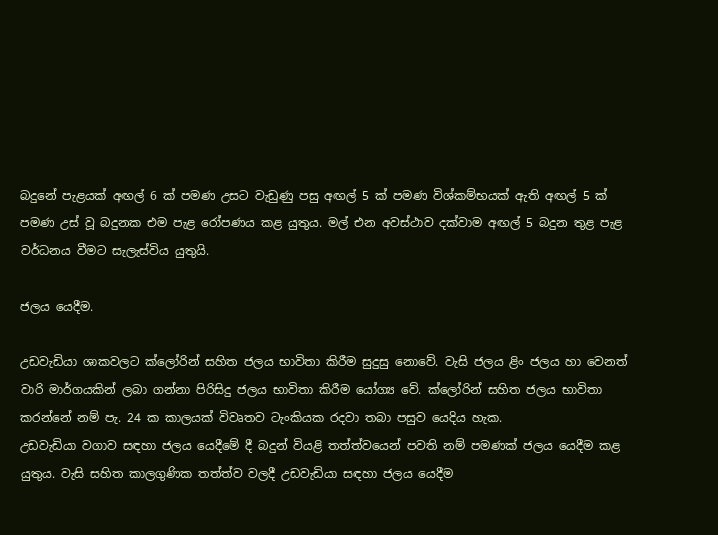බදුනේ පැළයක් අඟල් 6 ක් පමණ උසට වැඩුණු පසු අඟල් 5 ක් පමණ විශ්කම්භයක් ඇති අඟල් 5 ක් පමණ උස් වූ බදුනක එම පැළ රෝපණය කළ යුතුය. මල් එන අවස්ථාව දක්වාම අඟල් 5 බදුන තුළ පැළ වර්ධනය වීමට සැලැස්විය යුතුයි.

ජලය යෙදීම.

උඩවැඩියා ශාකවලට ක්ලෝරින් සහිත ජලය භාවිතා කිරීම සුදුසු නොවේ. වැසි ජලය ළිං ජලය හා වෙනත් වාරි මාර්ගයකින් ලබා ගන්නා පිරිසිදු ජලය භාවිතා කිරීම යෝග්‍ය වේ. ක්ලෝරින් සහිත ජලය භාවිතා කරන්නේ නම් පැ. 24 ක කාලයක් විවෘතව ටැංකියක රදවා තබා පසුව යෙදිය හැක.
උඩවැඩියා වගාව සඳහා ජලය යෙදීමේ දී බදුන් වියළි තත්ත්වයෙන් පවති නම් පමණක් ජලය යෙදීම කළ යුතුය. වැසි සහිත කාලගුණික තත්ත්ව වලදී උඩවැඩියා සඳහා ජලය යෙදීම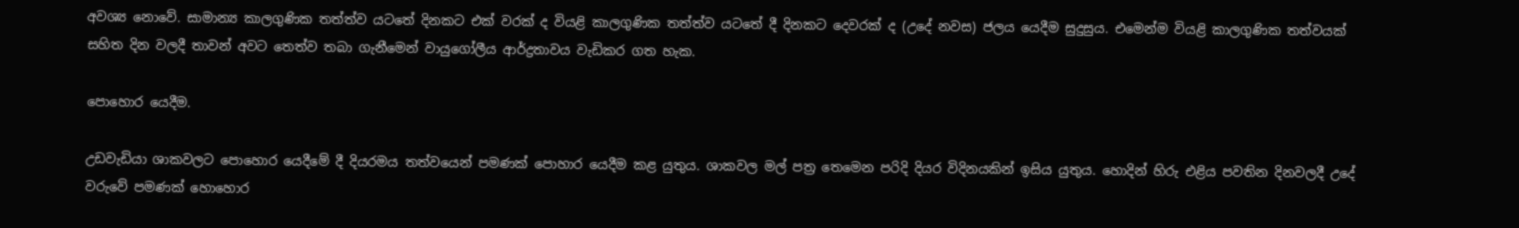අවශ්‍ය නොවේ. සාමාන්‍ය කාලගුණික තත්ත්ව යටතේ දිනකට එක් වරක් ද වියළි කාලගුණික තත්ත්ව යටතේ දී දිනකට දෙවරක් ද (උදේ නවස) ජලය යෙදීම සුදුසුය. එමෙන්ම වියළි කාලගුණික තත්වයක් සහිත දින වලදී තාවන් අවට තෙත්ව තබා ගැනීමෙන් වායුගෝලීය ආර්ද්‍රතාවය වැඩිකර ගත හැක.

පොහොර යෙදීම.

උඩවැඩියා ශාකවලට පොහොර යෙදීමේ දී දියරමය තත්වයෙන් පමණක් පොහාර යෙදීම කළ යුතුය. ශාකවල මල් පත්‍ර තෙමෙන පරිදි දියර විදිනයකින් ඉසිය යුතුය. හොදින් හිරු එළිය පවතින දිනවලදී උදේ වරුවේ පමණක් හොහොර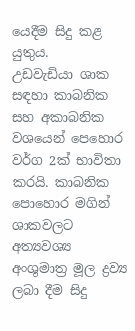යෙදීම සිදු කළ යුතුය.
උඩවැඩියා ශාක සඳහා කාබනික සහ අකාබනික වශයෙන් පෙහොර වර්ග 2ක් භාවිතා කරයි. කාබනික පොහොර මගින් ශාකවලට අත්‍යවශ්‍ය අංශුමාත්‍ර මූල ද්‍රව්‍ය ලබා දීම සිදු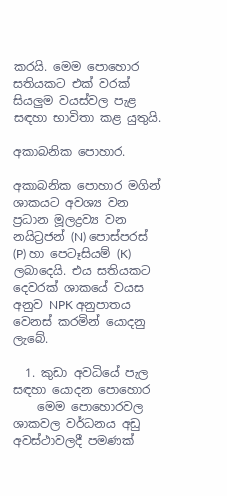කරයි. මෙම පොහොර සතියකට එක් වරක් සියලුම වයස්වල පැළ සඳහා භාවිතා කළ යුතුයි.

අකාබනික පොහාර.

අකාබනික පොහාර මගින් ශාකයට අවශ්‍ය වන ප්‍රධාන මූලද්‍රව්‍ය වන නයිට්‍රජන් (N) පොස්පරස් (P) හා පෙටෑසියම් (K) ලබාදෙයි. එය සතියකට දෙවරක් ශාකයේ වයස අනුව NPK අනුපාතය වෙනස් කරමින් යොදනු ලැබේ.

  1. කුඩා අවධියේ පැල සඳහා යොදන පොහොර
    මෙම පොහොරවල ශාකවල වර්ධනය අඩු අවස්ථාවලදී පමණක්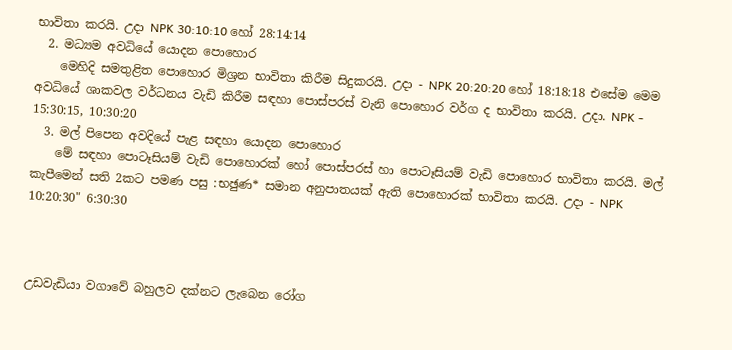භාවිතා කරයි. උදා NPK 30:10:10 හෝ 28:14:14
  2. මධ්‍යම අවධියේ යොදන පොහොර
    මෙහිදි සමතුළිත පොහොර මිශ්‍රන භාවිතා කිරීම සිදුකරයි. උදා - NPK 20:20:20 හෝ 18:18:18 එසේම මෙම අවධියේ ශාකවල වර්ධනය වැඩි කිරීම සඳහා පොස්පරස් වැනි පොහොර වර්ග ද භාවිතා කරයි. උදා. NPK - 15:30:15, 10:30:20
  3. මල් පිපෙන අවදියේ පැළ සඳහා යොදන පොහොර
    මේ සඳහා පොටෑසියම් වැඩි පොහොරක් හෝ පොස්පරස් හා පොටෑසියම් වැඩි පොහොර භාවිතා කරයි. මල් කැපීමෙන් සති 2කට පමණ පසු :භඡුණ* සමාන අනුපාතයක් ඇති පොහොරක් භාවිතා කරයි. උදා - NPK 10:20:30" 6:30:30



උඩවැඩියා වගාවේ බහුලව දක්නට ලැබෙන රෝග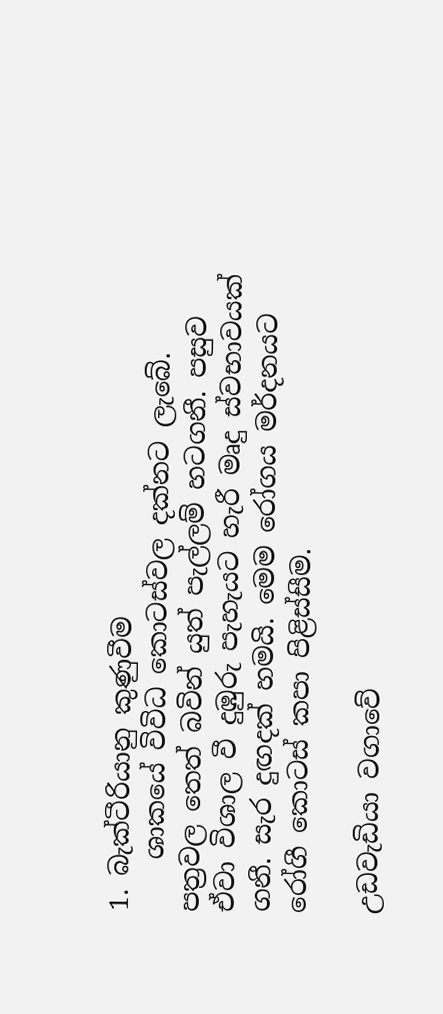1. බැක්ටීරියානු කුණුවීම
    ශාකයේ විවිධ කොටස්වල දක්නට ලැබේ. පත්‍රවල තෙත් බවින් යුත් පැල්ලම් හටගනී. පසුව ඒවා විශාල වී දුඹුරු පැහැයට හැරී මෘදු ස්වභාවයක් ගනී. සැර දුඟදක් හමයි. මෙම රෝගය මර්දනයට රෝගී කොටස් කපා පිළිස්සීම.

උඩවැඩියා වගාවේ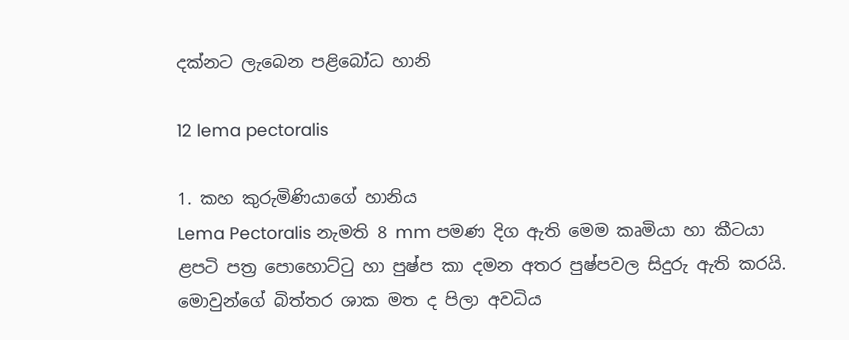දක්නට ලැබෙන පළිබෝධ හානි

12 lema pectoralis

1. කහ කුරුමිණියාගේ හානිය
Lema Pectoralis නැමති 8 mm පමණ දිග ඇති මෙම කෘමියා හා කීටයා ළපටි පත්‍ර පොහොට්ටු හා පුෂ්ප කා දමන අතර පුෂ්පවල සිදුරු ඇති කරයි. මොවුන්ගේ බිත්තර ශාක මත ද පිලා අවධිය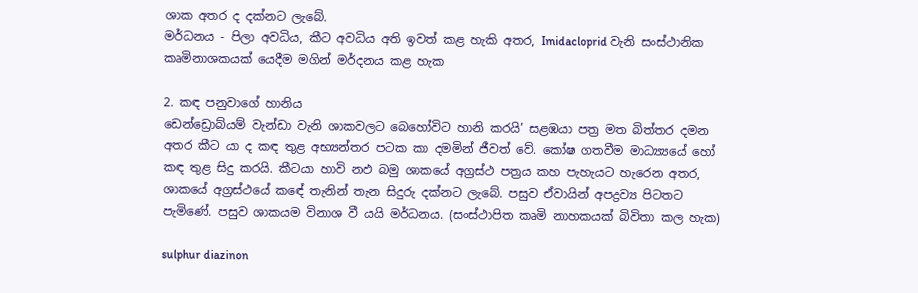ශාක අතර ද දක්නට ලැබේ.
මර්ධනය - පිලා අවධිය, කීට අවධිය අති ඉවත් කළ හැකි අතර, Imidacloprid වැනි සංස්ථානික කෘමිනාශකයක් යෙදීම මගින් මර්දනය කළ හැක

2. කඳ පනුවාගේ හානිය
ඩෙන්ඩ්‍රොබ්යම් වැන්ඩා වැනි ශාකවලට බෙහෝවිට හානි කරයි’ සළඹයා පත්‍ර මත බිත්තර දමන අතර කීට යා ද කඳ තුළ අභ්‍යන්තර පටක කා දමමින් ජීවත් වේ. කෝෂ ගතවීම මාධ්‍ය්‍යයේ හෝ කඳ තුළ සිදු කරයි. කීටයා හාවි නඵ බමු ශාකයේ අග්‍රස්ථ පත්‍රය කහ පැහැයට හැරෙන අතර, ශාකයේ අග්‍රස්ථයේ කඳේ තැනින් තැන සිදුරු දක්නට ලැබේ. පසුව ඒවායින් අපද්‍රව්‍ය පිටතට පැමිණේ. පසුව ශාකයම විනාශ වී යයි මර්ධනය. (සංස්ථාපිත කෘමි නාහකයක් බිවිතා කල හැක)

sulphur diazinon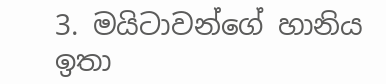3. මයිටාවන්ගේ හානිය
ඉතා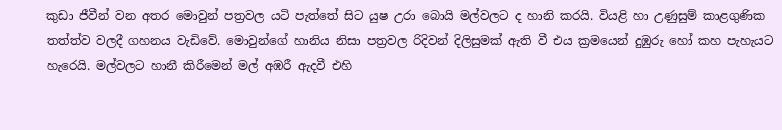කුඩා ජීවීන් වන අතර මොවුන් පත්‍රවල යටි පැත්තේ සිට යුෂ උරා බොයි මල්වලට ද හානි කරයි. වියළි හා උණුසුම් කාළගුණික තත්ත්ව වලදී ගහනය වැඩිවේ. මොවුන්ගේ හානිය නිසා පත්‍රවල රිදිවන් දිලිසුමක් ඇති වී එය ක්‍රමයෙන් දුඹුරු හෝ කහ පැහැයට හැරෙයි. මල්වලට හානී කිරීමෙන් මල් අඹරී ඇදවී එහි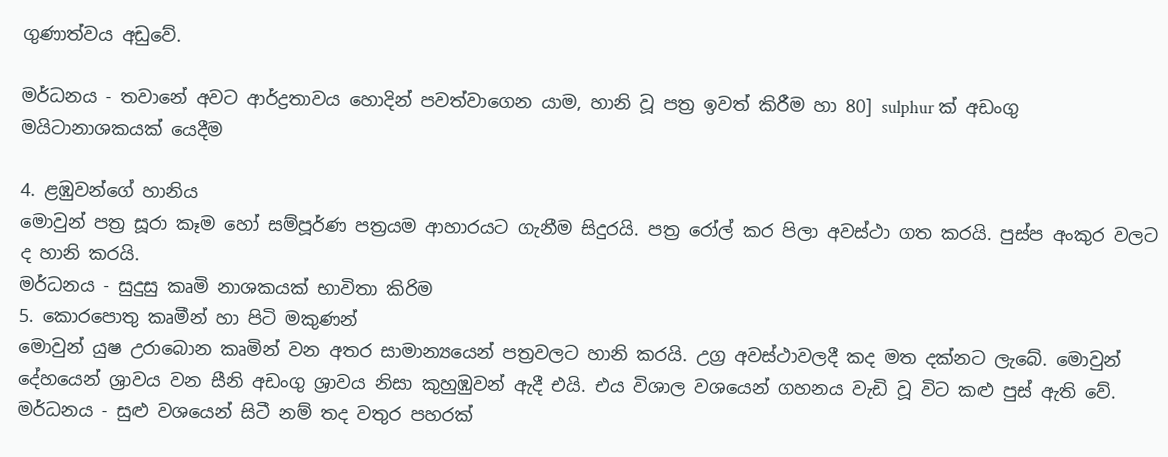ගුණාත්වය අඩුවේ.

මර්ධනය - තවානේ අවට ආර්ද්‍රතාවය හොදින් පවත්වාගෙන යාම, හානි වූ පත්‍ර ඉවත් කිරීම හා 80] sulphur ක් අඩංගු මයිටානාශකයක් යෙදීම

4. ළඹුවන්ගේ හානිය
මොවුන් පත්‍ර සූරා කෑම හෝ සම්පූර්ණ පත්‍රයම ආහාරයට ගැනීම සිදුරයි. පත්‍ර රෝල් කර පිලා අවස්ථා ගත කරයි. පුස්ප අංකුර වලට ද හානි කරයි.
මර්ධනය - සුදුසු කෘමි නාශකයක් භාවිතා කිරිම
5. කොරපොතු කෘමීන් හා පිටි මකුණන්
මොවුන් යුෂ උරාබොන කෘමින් වන අතර සාමාන්‍යයෙන් පත්‍රවලට හානි කරයි. උග්‍ර අවස්ථාවලදී කද මත දක්නට ලැබේ. මොවුන් දේහයෙන් ශ්‍රාවය වන සීනි අඩංගු ශ්‍රාවය නිසා කුහුඹුවන් ඇදී එයි. එය විශාල වශයෙන් ගහනය වැඩි වූ විට කළු පුස් ඇති වේ.
මර්ධනය - සුළු වශයෙන් සිටී නම් තද වතුර පහරක්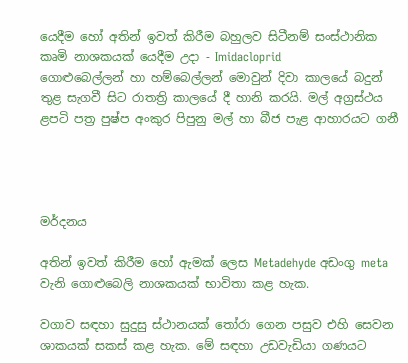යෙදීම හෝ අතින් ඉවත් කිරීම බහුලව සිටීනම් සංස්ථානික කෘමි නාශකයක් යෙදීම උදා - Imidacloprid
ගොළුබෙල්ලන් හා හම්බෙල්ලන් මොවුන් දිවා කාලයේ බදුන් තුළ සැගවී සිට රාතත්‍රි කාලයේ දී හානි කරයි. මල් අග්‍රස්ථය ළපටි පත්‍ර පුෂ්ප අංකුර පිපුනු මල් හා බීජ පැළ ආහාරයට ගනී




මර්දනය

අතින් ඉවත් කිරීම හෝ ඇමක් ලෙස Metadehyde අඩංගු meta වැනි ගොළුබෙලි නාශකයක් භාවිතා කළ හැක.

වගාව සඳහා සුදුසු ස්ථානයක් තෝරා ගෙන පසුව එහි සෙවන ශාකයක් සකස් කළ හැක. මේ සඳහා උඩවැඩියා ගණයට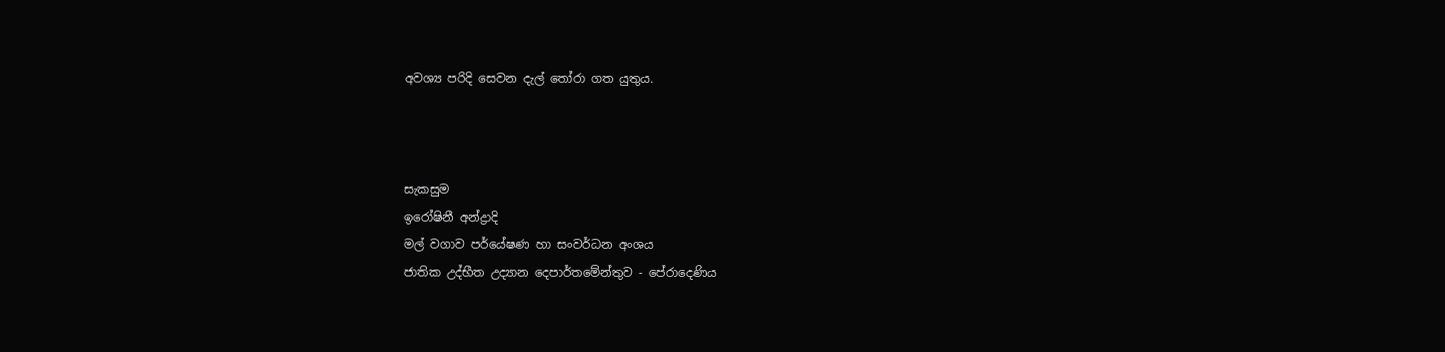අවශ්‍ය පරිදි සෙවන දැල් තෝරා ගත යුතුය.



සැකසුම
ඉරෝෂිනී අන්ද්‍රාදි
මල් වගාව පර්යේෂණ හා සංවර්ධන අංශය
ජාතික උද්භීත උද්‍යාන දෙපාර්තමේන්තුව - පේරාදෙණිය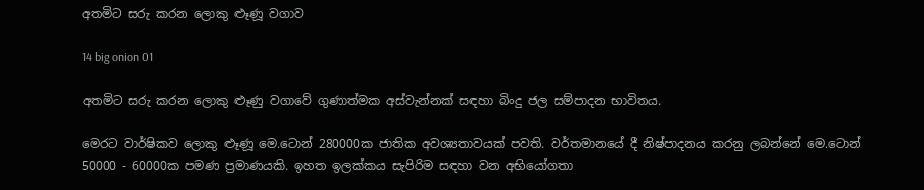අතමිට සරු කරන ලොකු ළූණූ වගාව

14 big onion 01

අතමිට සරු කරන ලොකු ළූණු වගාවේ ගුණාත්මක අස්වැන්නක් සඳහා බිංදු ජල සම්පාදන භාවිතය.

මෙරට වාර්ෂිකව ලොකු ළූණූ මෙ.ටොන් 280000ක ජාතික අවශ්‍යතාවයක් පවති. වර්තමානයේ දී නිෂ්පාදනය කරනු ලබන්නේ මෙ.ටොන් 50000 - 60000ක පමණ ප්‍රමාණයකි. ඉහත ඉලක්කය සැපිරිම සඳහා වන අභියෝගතා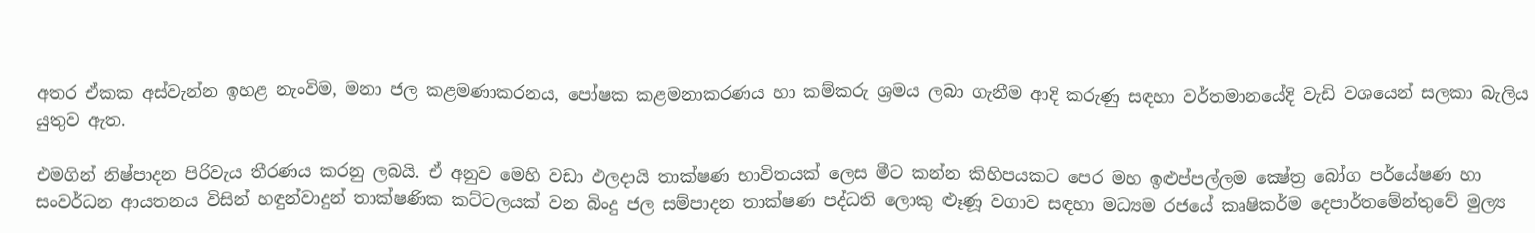අතර ඒකක අස්වැන්න ඉහළ නැංවිම, මනා ජල කළමණාකරනය, පෝෂක කළමනාකරණය හා කම්කරු ශ්‍රමය ලබා ගැනීම ආදි කරුණු සඳහා වර්තමානයේදි වැඩි වශයෙන් සලකා බැලිය යුතුව ඇත.

එමගින් නිෂ්පාදන පිරිවැය තීරණය කරනු ලබයි. ඒ අනුව මෙහි වඩා ඵලදායි තාක්ෂණ භාවිතයක් ලෙස මීට කන්න කිහිපයකට පෙර මහ ඉළුප්පල්ලම ක්‍ෂේත්‍ර බෝග පර්යේෂණ හා සංවර්ධන ආයතනය විසින් හඳුන්වාදුන් තාක්ෂණික කට්ටලයක් වන බිංදු ජල සම්පාදන තාක්ෂණ පද්ධති ලොකු ළූණූ වගාව සඳහා මධ්‍යම රජ‍යේ කෘෂිකර්ම දෙපාර්තමේන්තුවේ මුල්‍ය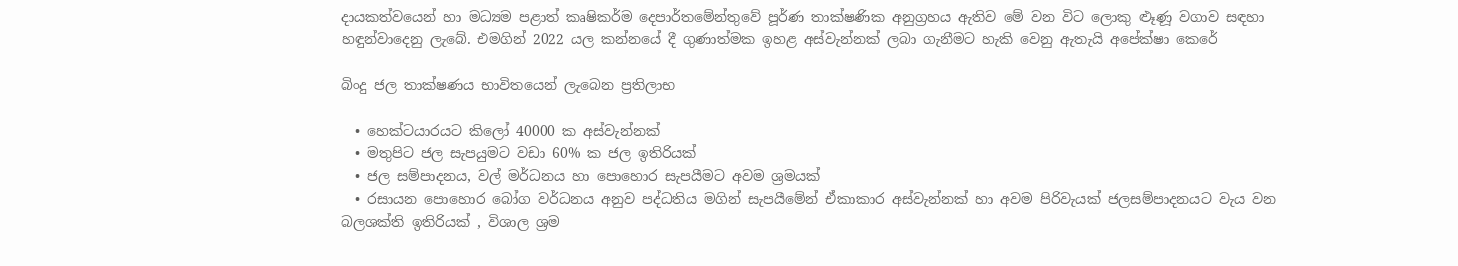දායකත්වයෙන් හා මධ්‍යම පළාත් කෘෂිකර්ම දෙපාර්තමේන්තුවේ පූර්ණ තාක්ෂණික අනුග්‍රහය ඇතිව මේ වන විට ලොකු ළූණූ වගාව සඳහා හඳුන්වාදෙනු ලැබේ. එමගින් 2022 යල කන්නයේ දී ගුණාත්මක ඉහළ අස්වැන්නක් ලබා ගැනීමට හැකි වෙනු ඇතැයි අපේක්ෂා කෙරේ

බිංදු ජල තාක්ෂණය භාවිතයෙන් ලැබෙන ප්‍රතිලාභ

  • හෙක්ටයාරයට කිලෝ 40000 ක අස්වැන්නක්
  • මතුපිට ජල සැපයුමට වඩා 60% ක ජල ඉතිරියක්
  • ජල සම්පාදනය, වල් මර්ධනය හා පොහොර සැපයීමට අවම ශ්‍රමයක්
  • රසායන පොහොර බෝග වර්ධනය අනුව පද්ධතිය මගින් සැපයීමේන් ඒකාකාර අස්වැන්නක් හා අවම පිරිවැයක් ජලසම්පාදනයට වැය වන බලශක්ති ඉතිරියක් , විශාල ශ්‍රම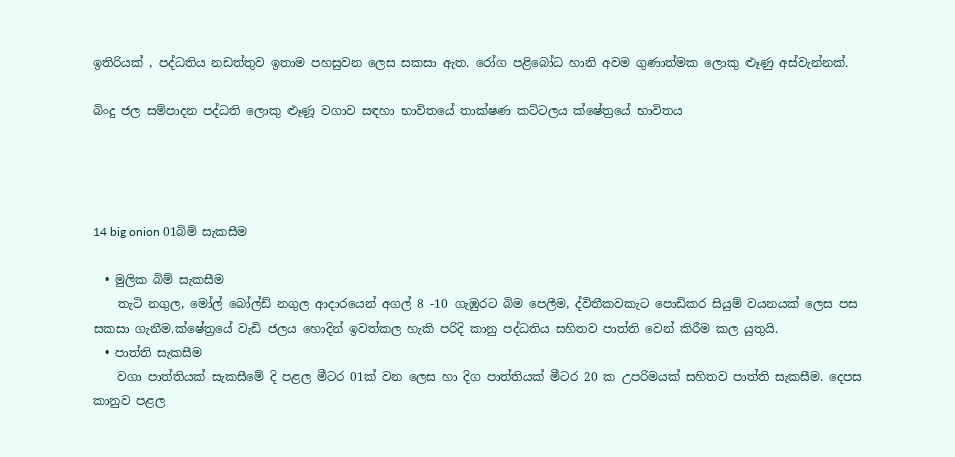ඉතිරියක් , පද්ධතිය නඩත්තුව ඉතාම පහසුවන ලෙස සකසා ඇත. රෝග පළිබෝධ හානි අවම ගුණාත්මක ලොකු ළූණු අස්වැන්නක්.

බිංදු ජල සම්පාදන පද්ධති ලොකු ළූණූ වගාව සඳහා භාවිතයේ තාක්ෂණ කට්ටලය ක්ෂේත්‍රයේ භාවිතය




14 big onion 01බිම් සැකසීම

  • මුලික බිම් සැකසීම
    තැටි නගුල, මෝල් බෝල්ඩ් නගුල ආදාරයෙන් අගල් 8 -10 ගැඹුරට බිම පෙලීම, ද්විතීකවකැට පොඩිකර සියුම් වයනයක් ලෙස පස සකසා ගැනීම.ක්ෂේත්‍රයේ වැඩි ජලය හොදින් ඉවත්කල හැකි පරිදි කානු පද්ධතිය සහිතව පාත්ති වෙන් කිරීම කල යුතුයි.
  • පාත්ති සැකසීම
    වගා පාත්තියක් සැකසීමේ දි පළල මීටර 01ක් වන ලෙස හා දිග පාත්තියක් මීටර 20 ක උපරිමයක් සහිතව පාත්ති සැකසීම. දෙපස කානුව පළල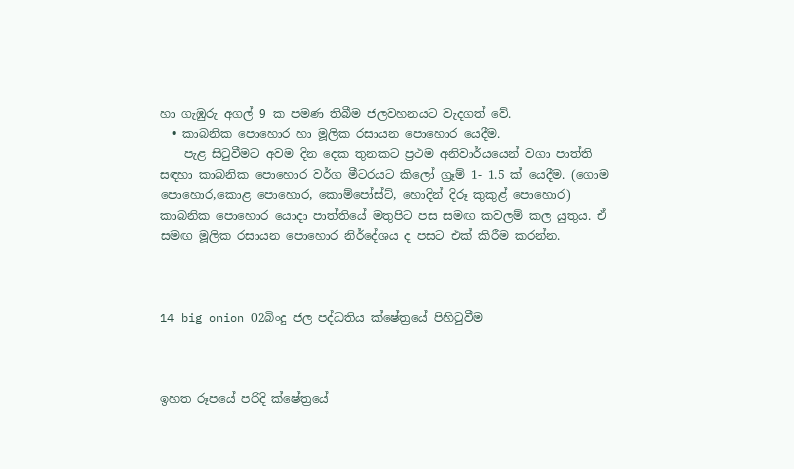හා ගැඹුරු අගල් 9 ක පමණ තිබීම ජලවහනයට වැදගත් වේ.
  • කාබනික පොහොර හා මූලික රසායන පොහොර යෙදීම.
    පැළ සිටුවීමට අවම දින දෙක තුනකට ප්‍රථම අනිවාර්යයෙන් වගා පාත්ති සඳහා කාබනික පොහොර වර්ග මීටරයට කිලෝ ග්‍රෑම් 1- 1.5 ක් යෙදීම. (ගොම පොහොර,කොළ පොහොර, කොම්පෝස්ට්, හොදින් දිරූ කුකුළ් පොහොර) කාබනික පොහොර යොදා පාත්තියේ මතුපිට පස සමඟ කවලම් කල යුතුය. ඒ සමඟ මූලික රසායන පොහොර නිර්දේශය ද පසට එක් කිරීම කරන්න.



14 big onion 02බිංදු ජල පද්ධතිය ක්ෂේත්‍රයේ පිහිටුවීම



ඉහත රූපයේ පරිදි ක්ෂේත්‍රයේ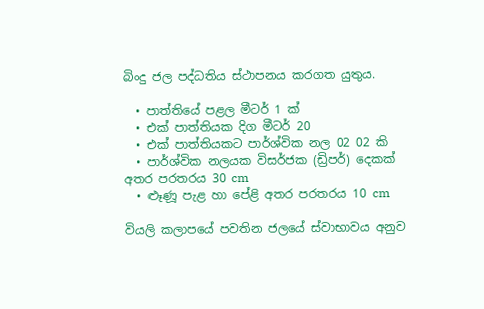බිංදු ජල පද්ධතිය ස්ථාපනය කරගත යුතුය.

  • පාත්තියේ පළල මීටර් 1 ක්
  • එක් පාත්තියක දිග මීටර් 20
  • එක් පාත්තියකට පාර්ශ්වික නල 02 02 කි
  • පාර්ශ්වික නලයක විසර්ජක (ඩ්‍රිපර්) දෙකක් අතර පරතරය 30 cm
  • ළූණූ පැළ හා පේළි අතර පරතරය 10 cm

වියලි කලාපයේ පවතින ජලයේ ස්වාභාවය අනුව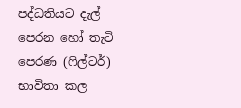පද්ධතියට දැල් පෙරන හෝ තැටි පෙරණ (ෆිල්ටර්) භාවිතා කල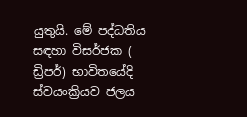යුතුයි. මේ පද්ධතිය සඳහා විසර්ජක ( ඩ්‍රිපර්) භාවිතයේදි ස්වයංක්‍රියව ජලය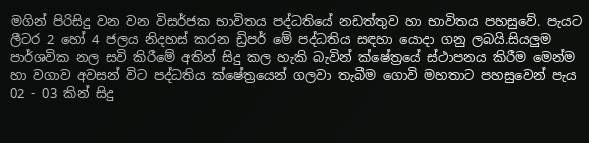මගින් පිරිසිදු වන වන විසර්ජක භාවිතය පද්ධතියේ නඩත්තුව හා භාවිතය පහසුවේ. පැයට ලීටර 2 හෝ 4 ජලය නිදහස් කරන ඩ්‍රිපර් මේ පද්ධතිය සඳහා යොදා ගනු ලබයි.සියලුම පාර්ශවික නල සවි කිරීමේ අතින් සිදු කල හැකි බැවින් ක්ෂේත්‍රයේ ස්ථාපනය කිරීම මෙන්ම හා වගාව අවසන් විට පද්ධතිය ක්‌ෂේත්‍රයෙන් ගලවා තැබීම ගොවි මහතාට පහසුවෙන් පැය 02 - 03 කින් සිදු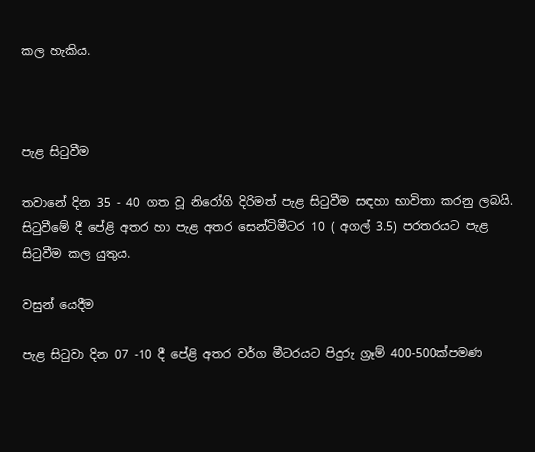කල හැකිය.



පැළ සිටුවීම

තවානේ දින 35 - 40 ගත වූ නිරෝගි දිරිමත් පැළ සිටුවීම සඳහා භාවිතා කරනු ලබයි. සිටුවීමේ දී පේළි අතර හා පැළ අතර සෙන්ටිමීටර 10 ( අගල් 3.5) පරතරයට පැළ සිටුවීම කල යුතුය.

වසුන් යෙදීම

පැළ සිටුවා දින 07 -10 දී පේළි අතර වර්ග මීටරයට පිදුරු ග්‍රෑම් 400-500ක්පමණ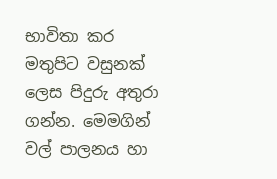භාවිතා කර මතුපිට වසුනක් ලෙස පිදුරු අතුරා ගන්න. මෙමගින් වල් පාලනය හා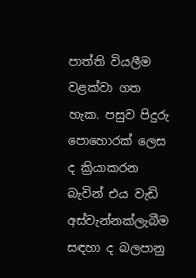පාත්ති වියලීම වළක්වා ගත හැක. පසුව පිදුරු පොහොරක් ලෙස ද ක්‍රියාකරන බැවින් එය වැඩි අස්වැන්නක්ලැබීම සඳහා ද බලපානු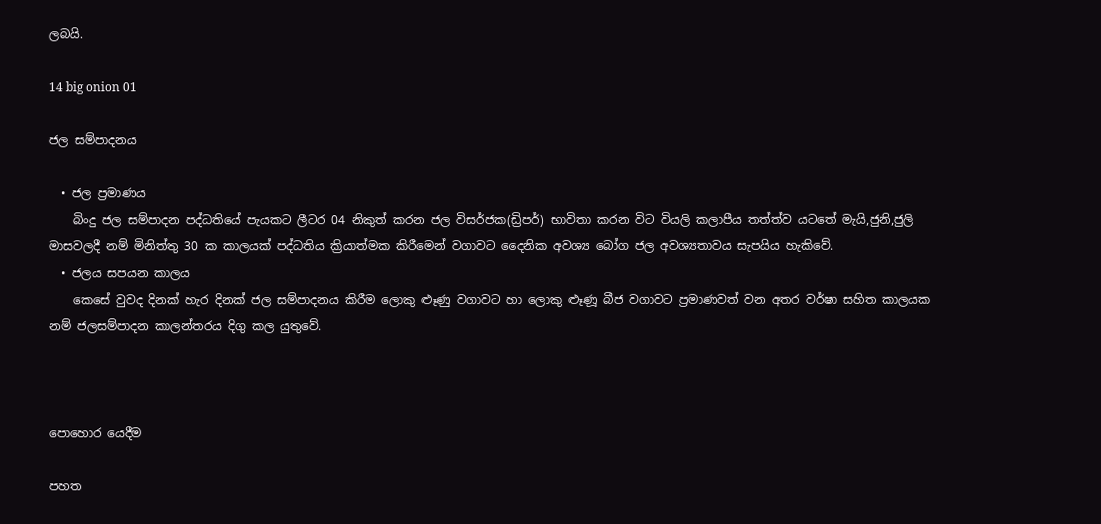ලබයි.

14 big onion 01

ජල සම්පාදනය

  • ජල ප්‍රමාණය
    බිංදු ජල සම්පාදන පද්ධතියේ පැයකට ලීටර 04 නිකුත් කරන ජල විසර්ජක(ඩ්‍රිපර්) භාවිතා කරන විට වියලි කලාපීය තත්ත්ව යටතේ මැයි,ජුනි,ජුලි මාසවලදී නම් මිනිත්තු 30 ක කාලයක් පද්ධතිය ක්‍රියාත්මක කිරීමෙන් වගාවට දෛනික අවශ්‍ය බෝග ජල අවශ්‍යතාවය සැපයිය හැකිවේ.
  • ජලය සපයන කාලය
    කෙසේ වුවද දිනක් හැර දිනක් ජල සම්පාදනය කිරීම ලොකු ළූණු වගාවට හා ලොකු ළූණූ බීජ වගාවට ප්‍රමාණවත් වන අතර වර්ෂා සහිත කාලයක නම් ජලසම්පාදන කාලන්තරය දිගු කල යුතුවේ.



පොහොර යෙදීම

පහත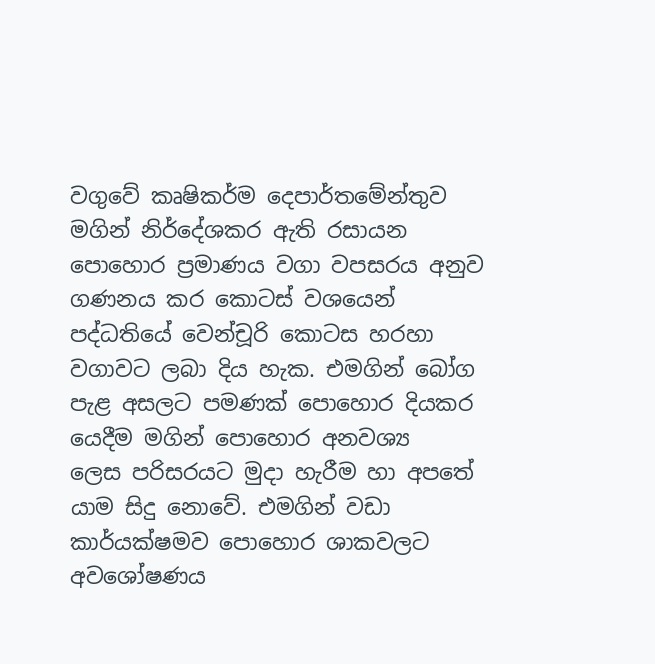වගුවේ කෘෂිකර්ම දෙපාර්තමේන්තුව මගින් නිර්දේශකර ඇති රසායන පොහොර ප්‍රමාණය වගා වපසරය අනුව ගණනය කර කොටස් වශයෙන් පද්ධතියේ වෙන්චූරි කොටස හරහා වගාවට ලබා දිය හැක. එමගින් බෝග පැළ අසලට පමණක් පොහොර දියකර යෙදීම මගින් පොහොර අනවශ්‍ය ලෙස ‍පරිසරයට මුදා හැරීම හා අපතේ යාම සිදු නොවේ. එමගින් වඩා කාර්යක්ෂමව පොහොර ශාකවලට අ‍වශෝෂණය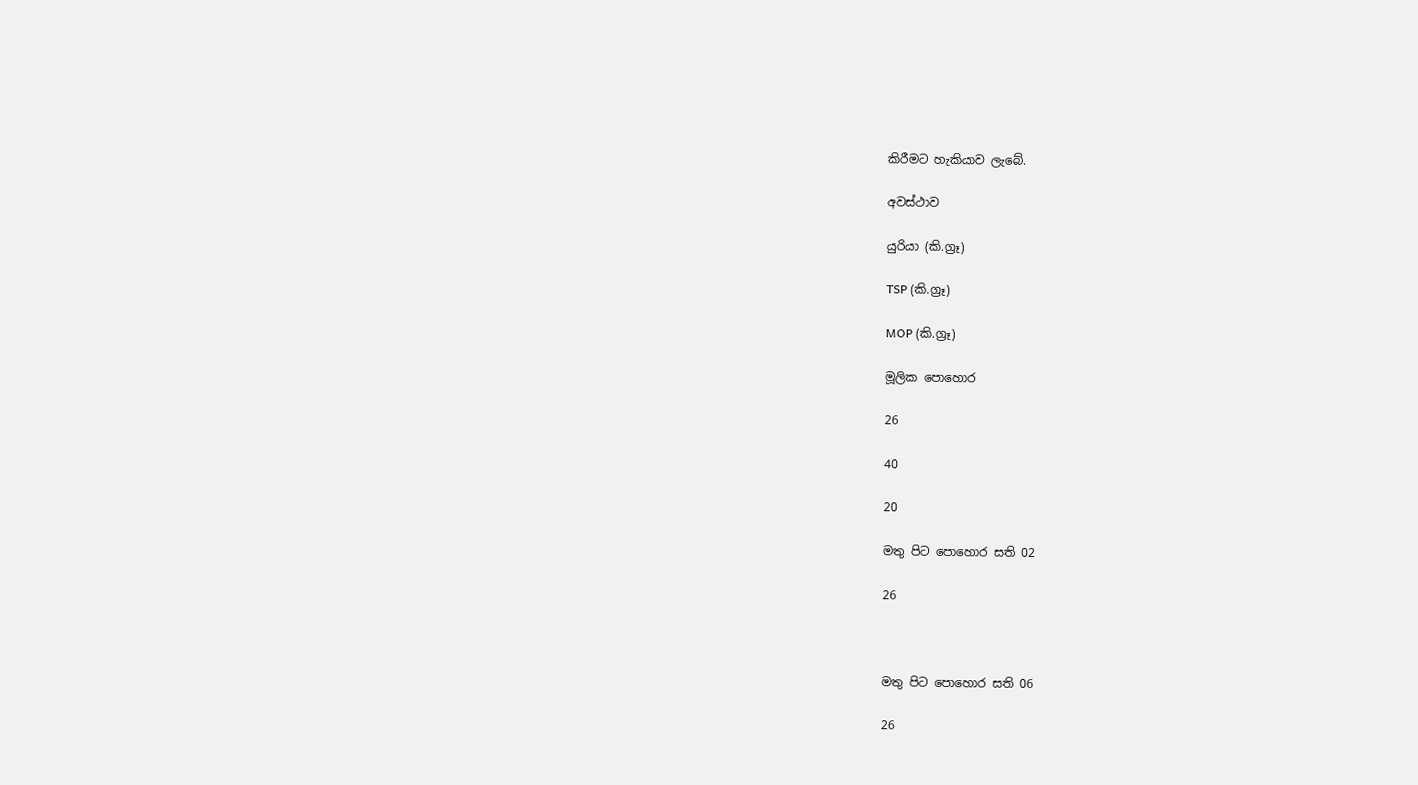කිරීමට හැකියාව ලැබේ.

අවස්ථාව

යුරියා (කි.ග්‍රෑ)

TSP (කි.ග්‍රෑ)

MOP (කි.ග්‍රෑ)

මූලික පොහොර

26

40

20

මතු පිට පොහොර සති 02

26



මතු පිට පොහොර සති 06

26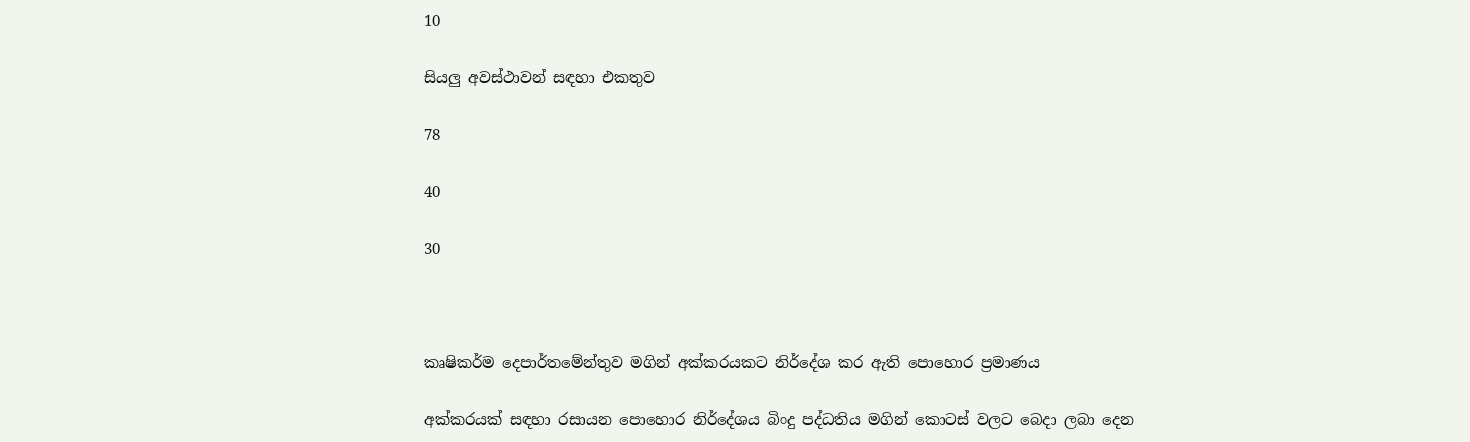10

සියලු අවස්ථාවන් සඳහා එකතුව

78

40

30



කෘෂිකර්ම දෙපාර්තමේන්තුව මගින් අක්කරයකට නිර්දේශ කර ඇති පොහොර ප්‍රමාණය

අක්කරයක් සඳහා රසායන පොහොර නිර්දේශය බිංදු පද්ධතිය මගින් කොටස් වලට බෙදා ලබා දෙන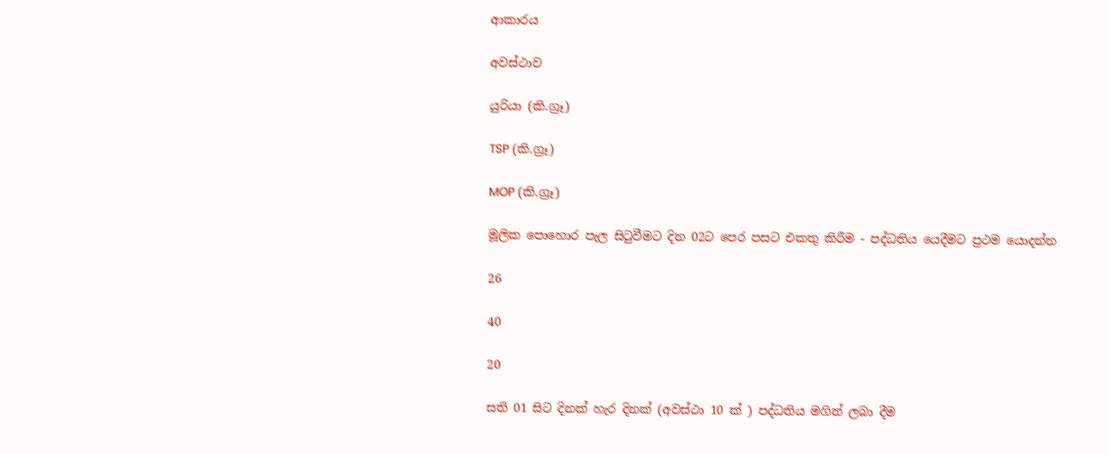ආකාරය

අවස්ථාව

යුරියා (කි.ග්‍රෑ)

TSP (කි.ග්‍රෑ)

MOP (කි.ග්‍රෑ)

මූලික පොහොර පැල සිටුවීමට දින 02ට පෙර පසට එකතු කිරීම - පද්ධතිය යෙදීමට ප්‍රථම යොදන්න

26

40

20

සති 01 සිට දිනක් හැර දිනක් (අවස්ථා 10 ක් ) පද්ධතිය මගින් ලබා දීම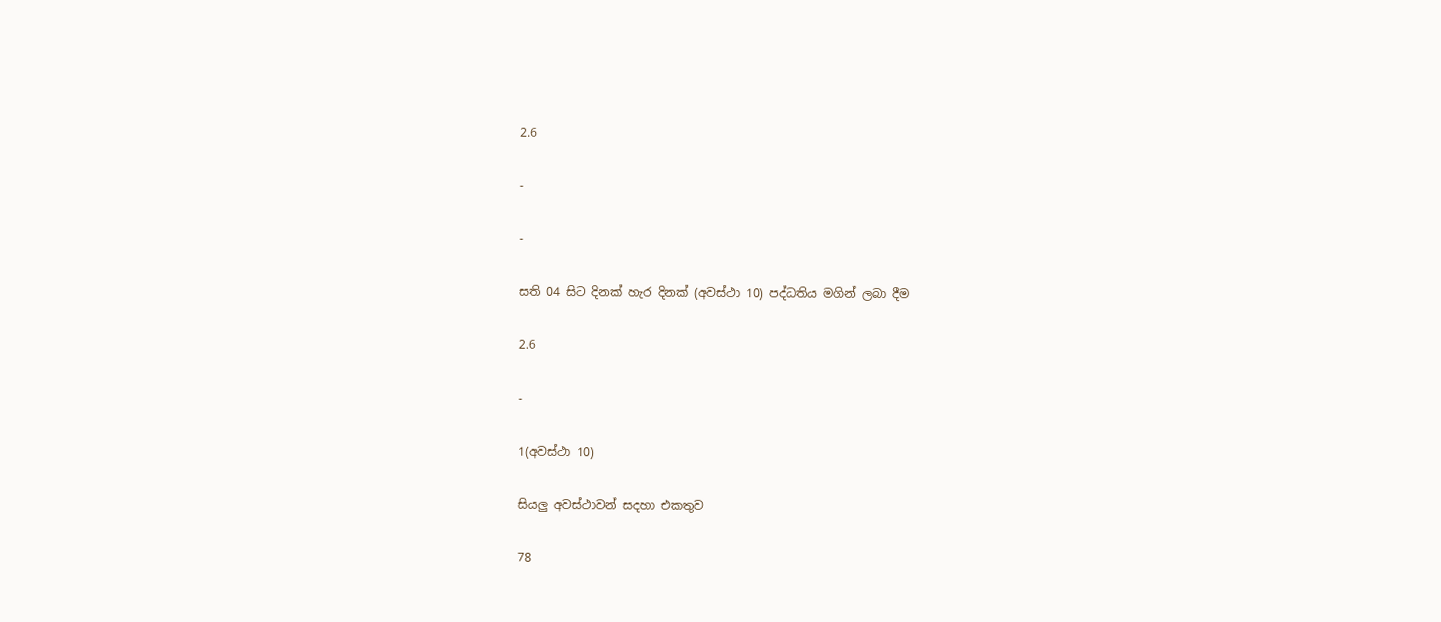2.6

-

-

සති 04 සිට දිනක් හැර දිනක් (අවස්ථා 10) පද්ධතිය මගින් ලබා දීම

2.6

-

1(අවස්ථා 10)

සියලු අවස්ථාවන් සදහා එකතුව

78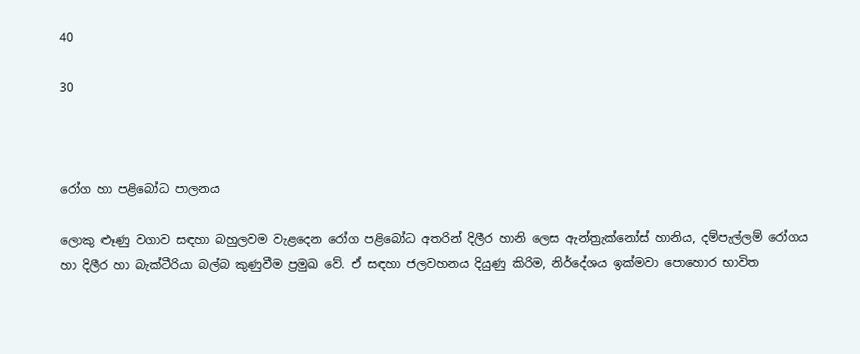40

30



රෝග හා පළිබෝධ පාලනය

ලොකු ළූණු වගාව සඳහා බහුලවම වැළදෙන රෝග පළිබෝධ අතරින් දිලීර හානි ලෙස ඇන්ත්‍රැක්නෝස් හානිය, දම්පැල්ලම් රෝගය හා දිලීර හා බැක්ටීරියා බල්බ කුණුවීම ප්‍රමුඛ වේ. ඒ සඳහා ජලවහනය දියුණු කිරිම, නිර්දේශය ඉක්මවා පොහොර භාවිත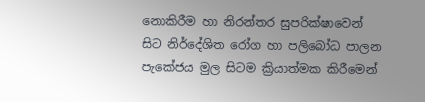නොකිරීම හා නිරන්තර සුපරික්ෂාවෙන් සිට නිර්දේශිත රෝග හා පලිබෝධ පාලන පැකේජය මුල සිටම ක්‍රියාත්මක කිරීමෙන්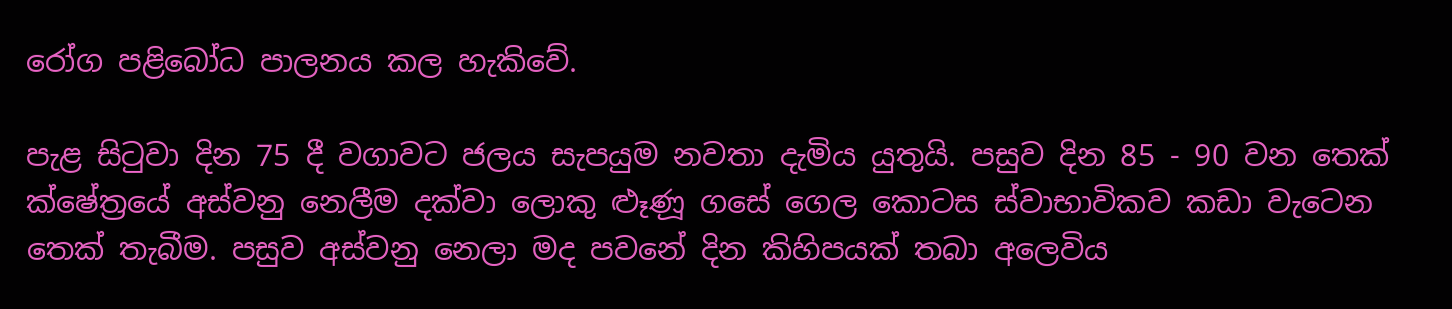රෝග පළිබෝධ පාලනය කල හැකිවේ.

පැළ සිටුවා දින 75 දී වගාවට ජලය සැපයුම නවතා දැමිය යුතුයි. පසුව දින 85 - 90 වන තෙක් ක්ෂේත්‍රයේ අස්වනු නෙලීම දක්වා ලොකු ළූණූ ගසේ ගෙල කොටස ස්වාභාවිකව කඩා වැටෙන තෙක් තැබීම. පසුව අස්වනු නෙලා මද පවනේ දින කිහිපයක් තබා අලෙවිය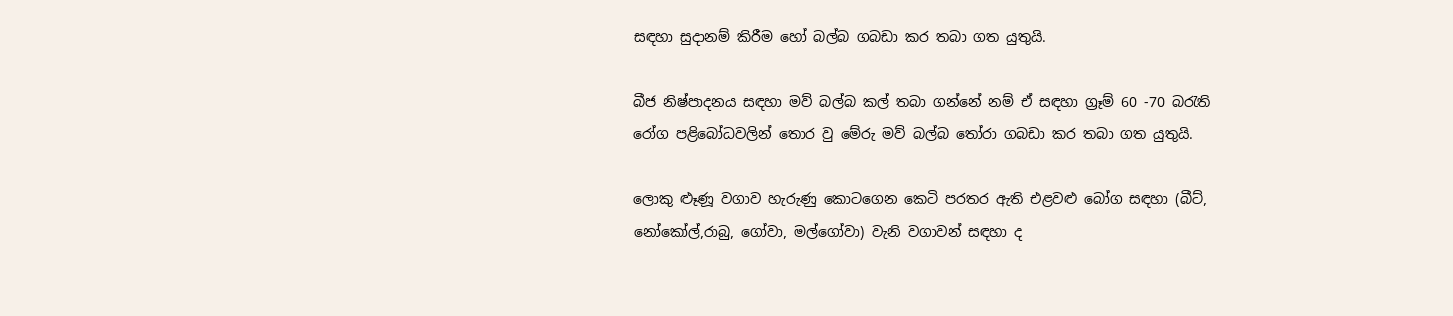සඳහා සුදානම් කිරීම හෝ බල්බ ගබඩා කර තබා ගත යුතුයි.

බීජ නිෂ්පාදනය සඳහා මව් බල්බ කල් තබා ගන්නේ නම් ඒ සඳහා ග්‍රෑම් 60 -70 බරැති රෝග පළිබෝධවලින් තොර වු මේරු මව් බල්බ තෝරා ගබඩා කර තබා ගත යුතුයි.

ලොකු ළූණූ වගාව හැරුණු කොටගෙන කෙටි පරතර ඇති එළවළු බෝග සඳහා (බීට්, නෝකෝල්,රාබු, ගෝවා, මල්ගෝවා) වැනි වගාවන් සඳහා ද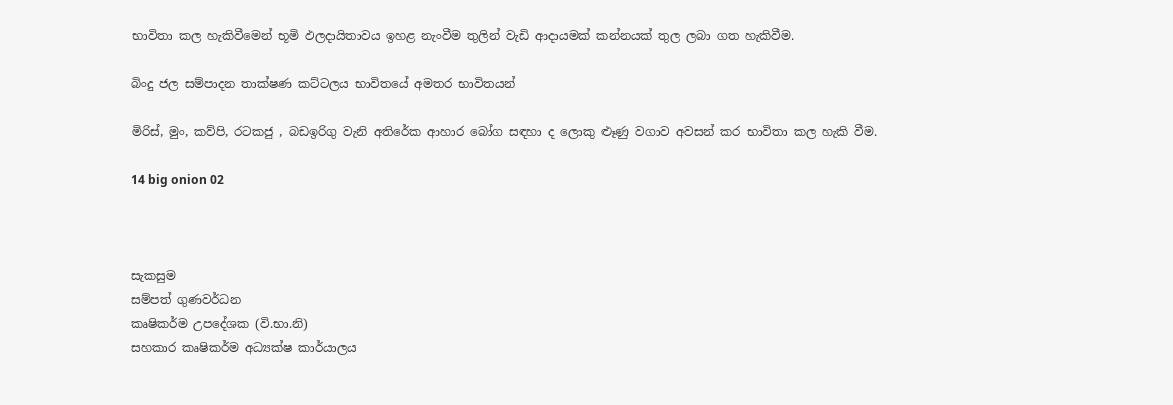භාවිතා කල හැකිවීමෙන් භූමි ඵලදායිතාවය ඉහළ නැංවීම තුලින් වැඩි ආදායමක් කන්නයක් තුල ලබා ගත හැකිවීම.

බිංදු ජල සම්පාදන තාක්ෂණ කට්ටලය භාවිතයේ අමතර භාවිතයන්

මිරිස්, මුං, කව්පි, රටකජු , බඩඉරිගු වැනි අතිරේක ආහාර බෝග සඳහා ද ලොකු ළූණු වගාව අවසන් කර භාවිතා කල හැකි වීම.

14 big onion 02



සැකසුම
සම්පත් ගුණවර්ධන
කෘෂිකර්ම උපදේශක (වි.භා.නි)
සහකාර කෘෂිකර්ම අධ්‍යක්ෂ කාර්යාලය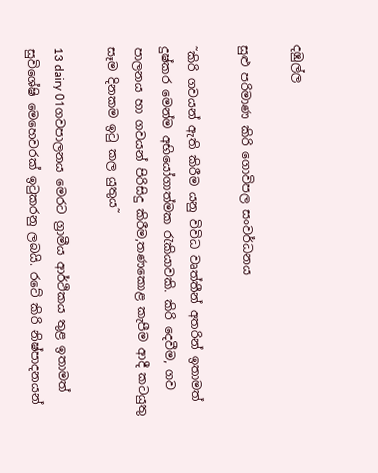දඹුල්ල

සුළු පරිමාණ කිරි ගොවිපල සංවර්ධනය

˜කිරි ගවයන් ඇති කිරීම යනු විවිධ වෘත්තීන් අතරින් ඉතාමත් දුෂ්කර මෙන්ම අභියෝගාත්මක රැකියාවකි. කිරි දෙවීම, ගව පාලනය හා ගවයන් පිරිසිදු කිරීම,තණකොළ කැපීම ආදී කටයුතු සෑම දිනකම ඉටු කල යුතුය˜

13 dairy 01ගවපාලනය මෙරට ග්‍රාමීය ආර්ථිකය තුළ ඉතාමත් සුවිශේෂි මෙහෙවරක් ඉටුකරනු ලබයි. රටේ කිරි නිෂ්පාදනයන්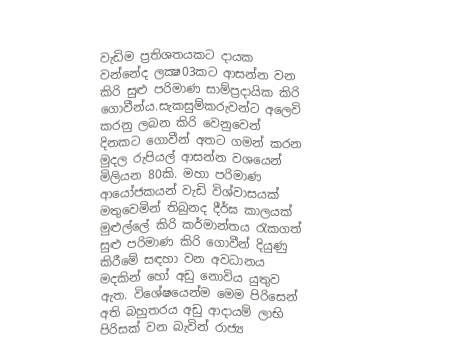වැඩිම ප්‍රතිශතයකට දායක වන්නේද ලක්‍ෂ03කට ආසන්න වන කිරි සුළු පරිමාණ සාම්ප්‍රදායික කිරි ගොවීන්ය.සැකසුම්කරුවන්ට අලෙවි කරනු ලබන කිරි වෙනුවෙන් දිනකට ගොවීන් අතට ගමන් කරන මුදල රුපියල් ආසන්න වශයෙන් මිලියන 80කි. මහා පරිමාණ ආයෝජකයන් වැඩි විශ්වාසයක් මතුවෙමින් තිබුනද දීර්ඝ කාලයක් මුළුල්ලේ කිරි කර්මාන්තය රැකගත් සුළු පරිමාණ කිරි ගොවීන් දියුණු කිරීමේ සඳහා වන අවධානය මදකින් හෝ අඩු නොවිය යුතුව ඇත. විශේෂයෙන්ම මෙම පිරිසෙන් අති බහුතරය අඩු ආදායම් ලාභි පිරිසක් වන බැවින් රාජ්‍ය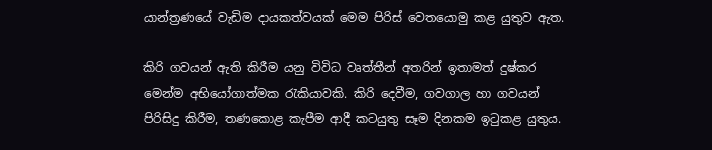යාන්ත්‍රණයේ වැඩිම දායකත්වයක් මෙම පිරිස් වෙතයොමු කළ යුතුව ඇත.

කිරි ගවයන් ඇති කිරීම යනු විවිධ වෘත්තීන් අතරින් ඉතාමත් දුෂ්කර මෙන්ම අභියෝගාත්මක රැකියාවකි. කිරි දෙවීම, ගවගාල හා ගවයන් පිරිසිදු කිරීම, තණකොළ කැපීම ආදී කටයුතු සෑම දිනකම ඉටුකළ යුතුය.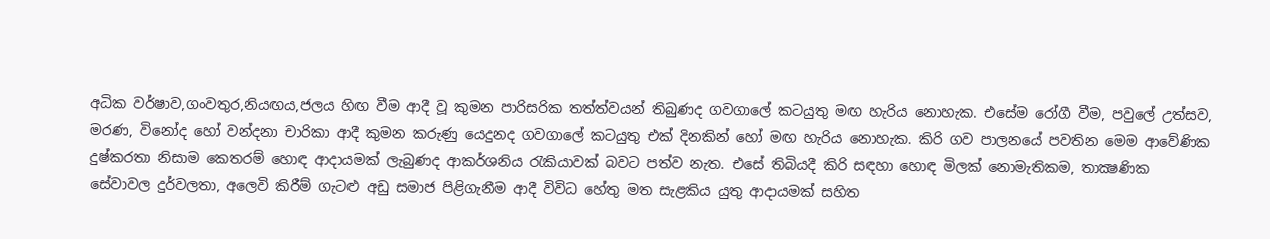අධික වර්ෂාව,ගංවතුර,නියඟය,ජලය හිඟ වීම ආදී වූ කුමන පාරිසරික තත්ත්වයන් තිබුණද ගවගාලේ කටයුතු මඟ හැරිය නොහැක. එසේම රෝගී වීම, පවුලේ උත්සව, මරණ, විනෝද හෝ වන්දනා චාරිකා ආදී කුමන කරුණු යෙදුනද ගවගාලේ කටයුතු එක් දිනකින් හෝ මඟ හැරිය නොහැක. කිරි ගව පාලනයේ පවතින මෙම ආවේණික දුෂ්කරතා නිසාම කෙතරම් හොඳ ආදායමක් ලැබුණද ආකර්ශනිය රැකියාවක් බවට පත්ව නැත. එසේ තිබියදී කිරි සඳහා හොඳ මිලක් නොමැතිකම, තාක්‍ෂණික සේවාවල දුර්වලතා, අලෙවි කිරීම් ගැටළු අඩු සමාජ පිළිගැනීම ආදී විවිධ හේතු මත සැළකිය යුතු ආදායමක් සහිත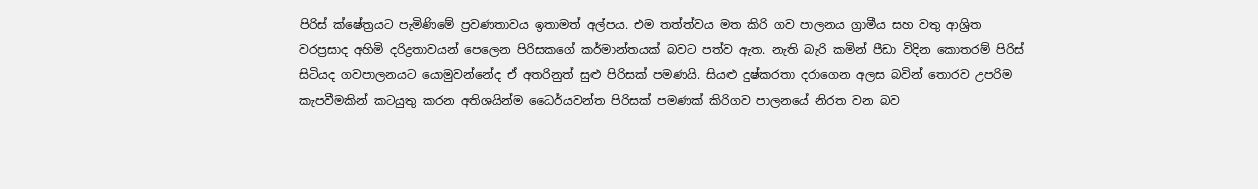පිරිස් ක්ෂේත්‍රයට පැමිණිමේ ප්‍රවණතාවය ඉතාමත් අල්පය. එම තත්ත්වය මත කිරි ගව පාලනය ග්‍රාමීය සහ වතු ආශ්‍රිත වරප්‍රසාද අහිමි දරිද්‍රතාවයන් පෙලෙන පිරිසකගේ කර්මාන්තයක් බවට පත්ව ඇත. නැති බැරි කමින් පීඩා විදින කොතරම් පිරිස් සිටියද ගවපාලනයට යොමුවන්නේද ඒ අතරිනුත් සුළු පිරිසක් පමණයි. සියළු දුෂ්කරතා දරාගෙන අලස බවින් තොරව උපරිම කැපවීමකින් කටයුතු කරන අතිශයින්ම ධෛර්යවන්ත පිරිසක් පමණක් කිරිගව පාලනයේ නිරත වන බව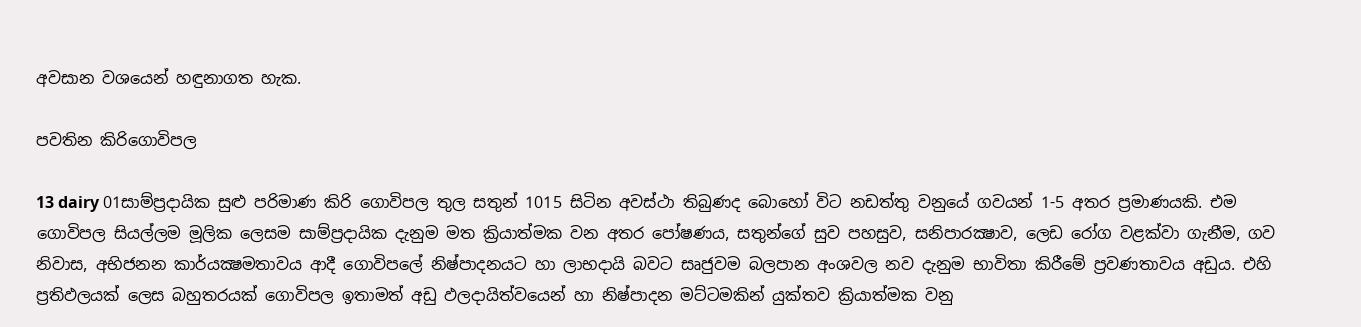අවසාන වශයෙන් හඳුනාගත හැක.

පවතින කිරිගොවිපල

13 dairy 01සාම්ප්‍රදායික සුළු පරිමාණ කිරි ගොවිපල තුල සතුන් 1015 සිටින අවස්ථා තිබුණද බොහෝ විට නඩත්තු වනුයේ ගවයන් 1-5 අතර ප්‍රමාණයකි. එම ගොවිපල සියල්ලම මූලික ලෙසම සාම්ප්‍රදායික දැනුම මත ක්‍රියාත්මක වන අතර පෝෂණය, සතුන්ගේ සුව පහසුව, සනිපාරක්‍ෂාව, ලෙඩ රෝග වළක්වා ගැනීම, ගව නිවාස, අභිජනන කාර්යක්‍ෂමතාවය ආදී ගොවිපලේ නිෂ්පාදනයට හා ලාභදායි බවට සෘජුවම බලපාන අංශවල නව දැනුම භාවිතා කිරීමේ ප්‍රවණතාවය අඩුය. එහි ප්‍රතිඵලයක් ලෙස බහුතරයක් ගොවිපල ඉතාමත් අඩු ඵලදායිත්වයෙන් හා නිෂ්පාදන මට්ටමකින් යුක්තව ක්‍රියාත්මක වනු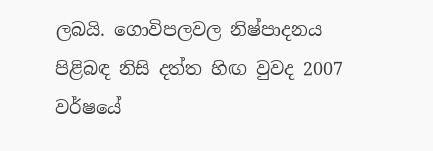ලබයි. ගොවිපලවල නිෂ්පාදනය පිළිබඳ නිසි දත්ත හිඟ වුවද 2007 වර්ෂයේ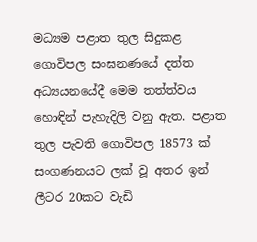මධ්‍යම පළාත තුල සිදුකළ ගොවිපල සංඝනණයේ දත්ත අධ්‍යයනයේදී මෙම තත්ත්වය හොඳින් පැහැදිලි වනු ඇත. පළාත තුල පැවති ගොවිපල 18573 ක් සංගණනයට ලක් වූ අතර ඉන් ලීටර 20කට වැඩි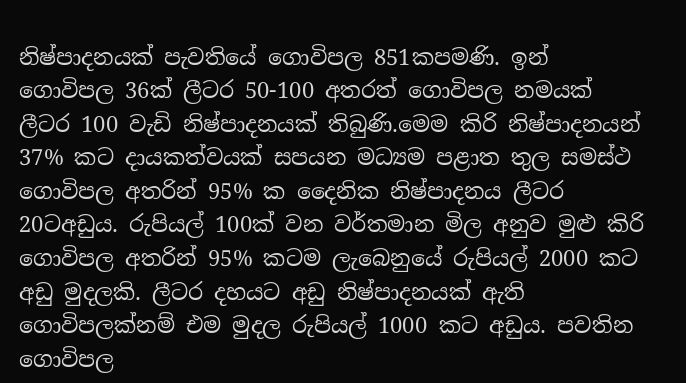නිෂ්පාදනයක් පැවතියේ ගොවිපල 851කපමණි. ඉන් ගොවිපල 36ක් ලීටර 50-100 අතරත් ගොවිපල නමයක් ලීටර 100 වැඩි නිෂ්පාදනයක් තිබුණි.මෙම කිරි නිෂ්පාදනයන් 37% කට දායකත්වයක් සපයන මධ්‍යම පළාත තුල සමස්ථ ගොවිපල අතරින් 95% ක දෛනික නිෂ්පාදනය ලීටර 20ටඅඩුය. රුපියල් 100ක් වන වර්තමාන මිල අනුව මුළු කිරි ගොවිපල අතරින් 95% කටම ලැබෙනුයේ රුපියල් 2000 කට අඩු මුදලකි. ලීටර දහයට අඩු නිෂ්පාදනයක් ඇති ගොවිපලක්නම් එම මුදල රුපියල් 1000 කට අඩුය. පවතින ගොවිපල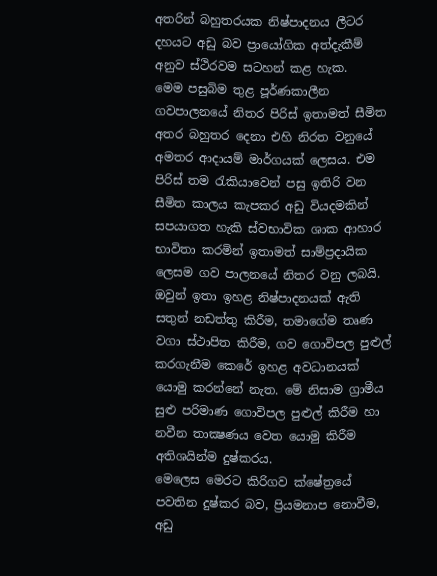අතරින් බහුතරයක නිෂ්පාදනය ලීටර දහයට අඩු බව ප්‍රායෝගික අත්දැකීම් අනුව ස්ථිරවම සටහන් කළ හැක.
මෙම පසුබිම තුළ පූර්ණකාලීන ගවපාලනයේ නිතර පිරිස් ඉතාමත් සීමිත අතර බහුතර දෙනා එහි නිරත වනුයේ අමතර ආදායම් මාර්ගයක් ලෙසය. එම පිරිස් තම රැකියාවෙන් පසු ඉතිරි වන සීමිත කාලය කැපකර අඩු වියදමකින් සපයාගත හැකි ස්වභාවික ශාක ආහාර භාවිතා කරමින් ඉතාමත් සාම්ප්‍රදායික ලෙසම ගව පාලනයේ නිතර වනු ලබයි. ඔවුන් ඉතා ඉහළ නිෂ්පාදනයක් ඇති සතුන් නඩත්තු කිරීම, තමාගේම තෘණ වගා ස්ථාපිත කිරීම, ගව ගොවිපල පුළුල් කරගැනීම කෙරේ ඉහළ අවධානයක් යොමු කරන්නේ නැත. මේ නිසාම ග්‍රාමීය සුළු පරිමාණ ගොවිපල පුළුල් කිරීම හා නවීන තාක්‍ෂණය වෙත යොමු කිරීම අතිශයින්ම දුෂ්කරය.
මෙලෙස මෙරට කිරිගව ක්ෂේත්‍රයේ පවතින දුෂ්කර බව, ප්‍රියමනාප නොවීම, අඩු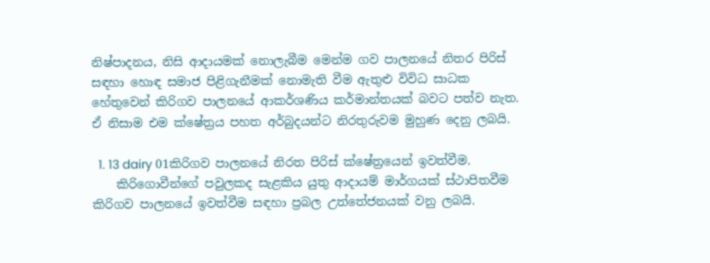නිෂ්පාදනය, නිසි ආදායමක් නොලැබීම මෙන්ම ගව පාලනයේ නිතර පිරිස් සඳහා හොඳ සමාජ පිළිගැනීමක් නොමැති වීම ඇතුළු විවිධ සාධක හේතුවෙන් කිරිගව පාලනයේ ආකර්ශණිය කර්මාන්තයක් බවට පත්ව නැත. ඒ නිසාම එම ක්ෂේත්‍රය පහත අර්බුදයන්ට නිරතුරුවම මුහුණ දෙනු ලබයි.

  1. 13 dairy 01කිරිගව පාලනයේ නිරත පිරිස් ක්ෂේත්‍රයෙන් ඉවත්වීම.
    කිරිගොවීන්ගේ පවුලකද සැළකිය යුතු ආදායම් මාර්ගයක් ස්ථාපිතවීම කිරිගව පාලනයේ ඉවත්වීම සඳහා ප්‍රබල උත්තේජනයක් වනු ලබයි.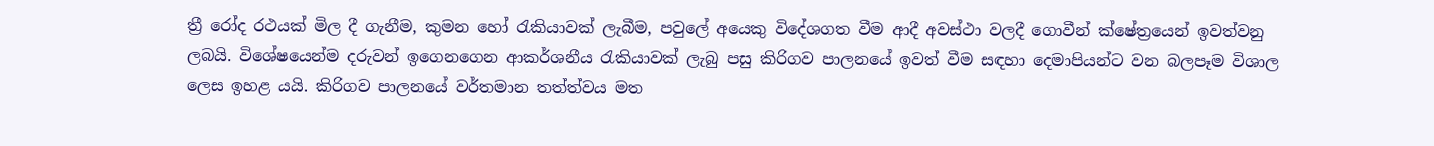ත්‍රී රෝද රථයක් මිල දී ගැනීම, කුමන හෝ රැකියාවක් ලැබීම, පවුලේ අයෙකු විදේශගත වීම ආදී අවස්ථා වලදී ගොවීන් ක්ෂේත්‍රයෙන් ඉවත්වනු ලබයි. විශේෂයෙන්ම දරුවන් ඉගෙනගෙන ආකර්ශනීය රැකියාවක් ලැබු පසු කිරිගව පාලනයේ ඉවත් වීම සඳහා දෙමාපියන්ට වන බලපෑම විශාල ලෙස ඉහළ යයි. කිරිගව පාලනයේ වර්තමාන තත්ත්වය මත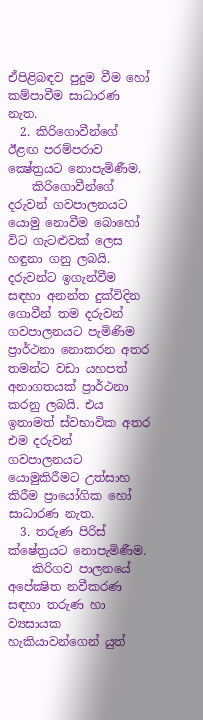ඒපිළිබඳව පුදුම වීම හෝ කම්පාවීම සාධාරණ නැත.
  2. කිරිගොවීන්ගේ ඊළඟ පරම්පරාව ක්‍ෂේත්‍රයට නොපැමිණීම.
    කිරිගොවීන්ගේ දරුවන් ගවපාලනයට යොමු නොවීම බොහෝ විට ගැටළුවක් ලෙස හඳුනා ගනු ලබයි. දරුවන්ට ඉගැන්වීම සඳහා අනන්ත දුක්විදින ගොවීන් තම දරුවන් ගවපාලනයට පැමිණිම ප්‍රාර්ථනා නොකරන අතර තමන්ට වඩා යහපත් අනාගතයක් ප්‍රාර්ථනා කරනු ලබයි. එය ඉතාමත් ස්වභාවික අතර එම දරුවන් ගවපාලනයට යොමුකිරීමට උත්සාහ කිරීම ප්‍රායෝගික හෝ සාධාරණ නැත.
  3. තරුණ පිරිස් ක්ෂේත්‍රයට නොපැමිණීම.
    කිරිගව පාලනයේ අපේක්‍ෂිත නවීකරණ සඳහා තරුණ හා ව්‍යසායක හැකියාවන්ගෙන් යුත්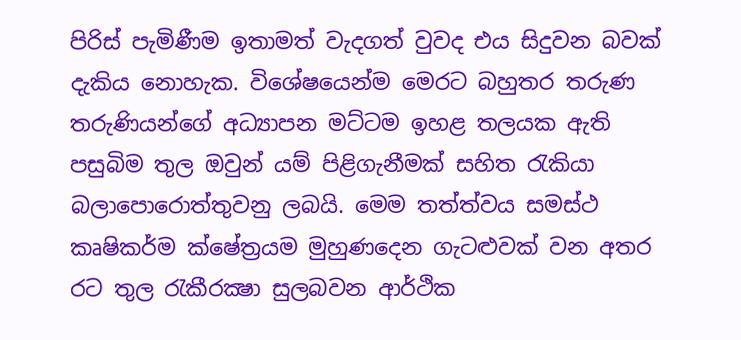පිරිස් පැමිණීම ඉතාමත් වැදගත් වුවද එය සිදුවන බවක් දැකිය නොහැක. විශේෂයෙන්ම මෙරට බහුතර තරුණ තරුණියන්ගේ අධ්‍යාපන මට්ටම ඉහළ තලයක ඇති පසුබිම තුල ඔවුන් යම් පිළිගැනීමක් සහිත රැකියා බලාපොරොත්තුවනු ලබයි. මෙම තත්ත්වය සමස්ථ කෘෂිකර්ම ක්ෂේත්‍රයම මුහුණදෙන ගැටළුවක් වන අතර රට තුල රැකීරක්‍ෂා සුලබවන ආර්ථික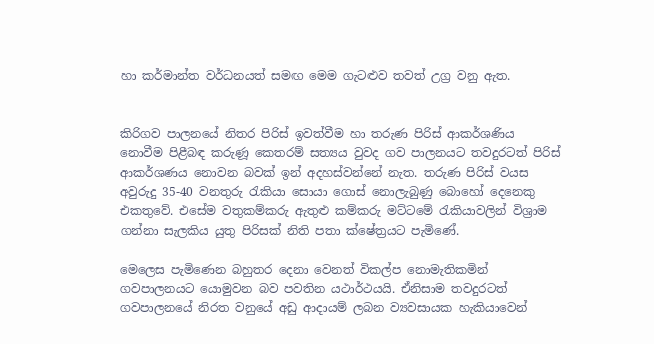හා කර්මාන්ත වර්ධනයත් සමඟ මෙම ගැටළුව තවත් උග්‍ර වනු ඇත.


කිරිගව පාලනයේ නිතර පිරිස් ඉවත්වීම හා තරුණ පිරිස් ආකර්ශණිය නොවීම පිළීබඳ කරුණූ කෙතරම් සත්‍යය වුවද ගව පාලනයට තවදුරටත් පිරිස් ආකර්ශණය නොවන බවක් ඉන් අදහස්වන්නේ නැත. තරුණ පිරිස් වයස අවුරුදු 35-40 වනතුරු රැකියා සොයා ගොස් නොලැබුණු බොහෝ දෙනෙකු එකතුවේ. එසේම වතුකම්කරු ඇතුළු කම්කරු මට්ටමේ රැකියාවලින් විශ්‍රාම ගන්නා සැලකිය යුතු පිරිසක් නිති පතා ක්ෂේත්‍රයට පැමිණේ.

මෙලෙස පැමිණෙන බහුතර දෙනා වෙනත් විකල්ප නොමැතිකමින් ගවපාලනයට යොමුවන බව පවතින යථාර්ථයයි. ඒනිසාම තවදුරටත් ගවපාලනයේ නිරත වනුයේ අඩු ආදායම් ලබන ව්‍යවසායක හැකියාවෙන්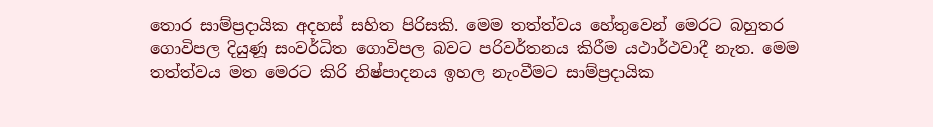තොර සාම්ප්‍රදායික අදහස් සහිත පිරිසකි. මෙම තත්ත්වය හේතුවෙන් මෙරට බහුතර ගොවිපල දියුණූ සංවර්ධිත ගොවිපල බවට පරිවර්තනය කිරීම යථාර්ථවාදී නැත. මෙම තත්ත්වය මත මෙරට කිරි නිෂ්පාදනය ඉහල නැංවීමට සාම්ප්‍රදායික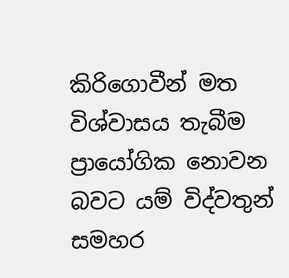කිරිගොවීන් මත විශ්වාසය තැබීම ප්‍රායෝගික නොවන බවට යම් විද්වතුන් සමහර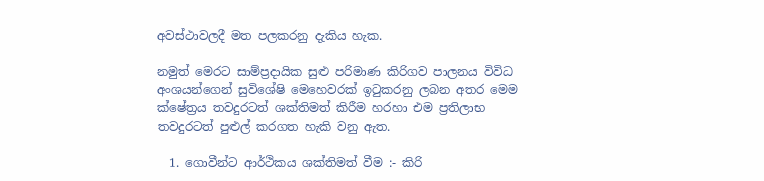අවස්ථාවලදී මත පලකරනු දැකිය හැක.

නමුත් මෙරට සාම්ප්‍රදායික සුළු පරිමාණ කිරිගව පාලනය විවිධ අංශයන්ගෙන් සුවිශේෂි මෙහෙවරක් ඉටුකරනු ලබන අතර මෙම ක්ෂේත්‍රය තවදුරටත් ශක්තිමත් කිරීම හරහා එම ප්‍රතිලාභ තවදුරටත් පුළුල් කරගත හැකි වනු ඇත.

  1. ගොවීන්ට ආර්ථිකය ශක්තිමත් වීම :- කිරි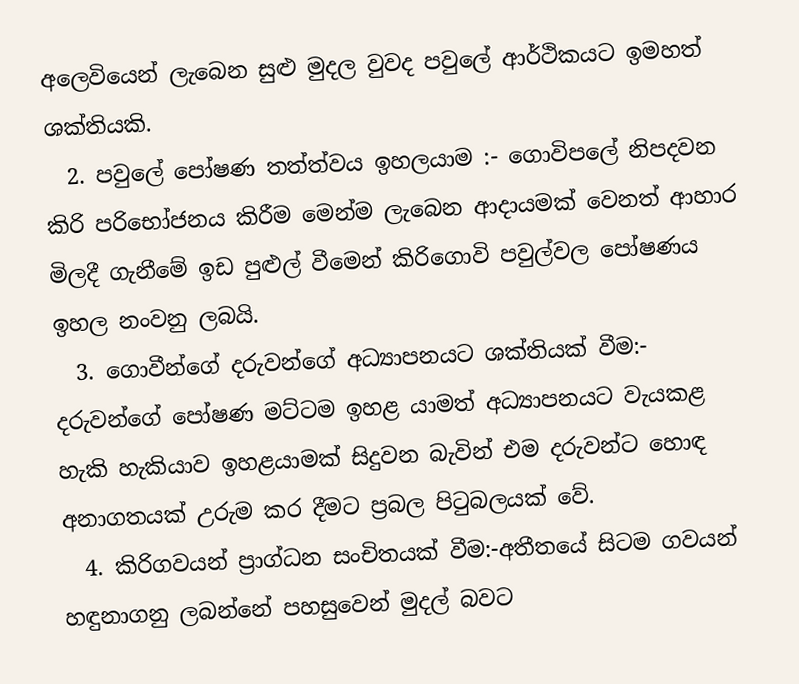අලෙවියෙන් ලැබෙන සුළු මුදල වුවද පවුලේ ආර්ථිකයට ඉමහත් ශක්තියකි.
  2. පවුලේ පෝෂණ තත්ත්වය ඉහලයාම :- ගොවිපලේ නිපදවන කිරි පරිභෝජනය කිරීම මෙන්ම ලැබෙන ආදායමක් වෙනත් ආහාර මිලදී ගැනීමේ ඉඩ පුළුල් වීමෙන් කිරිගොවි පවුල්වල පෝෂණය ඉහල නංවනු ලබයි.
  3. ගොවීන්ගේ දරුවන්ගේ අධ්‍යාපනයට ශක්තියක් වීම:- දරුවන්ගේ පෝෂණ මට්ටම ඉහළ යාමත් අධ්‍යාපනයට වැයකළ හැකි හැකියාව ඉහළයාමක් සිදුවන බැවින් එම දරුවන්ට හොඳ අනාගතයක් උරුම කර දීමට ප්‍රබල පිටුබලයක් වේ.
  4. කිරිගවයන් ප්‍රාග්ධන සංචිතයක් වීම:-අතීතයේ සිටම ගවයන් හඳුනාගනු ලබන්නේ පහසුවෙන් මුදල් බවට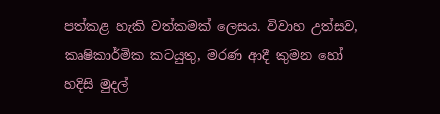පත්කළ හැකි වත්කමක් ලෙසය. විවාහ උත්සව, කෘෂිකාර්මික කටයුතු, මරණ ආදී කුමන හෝ හදිසි මුදල්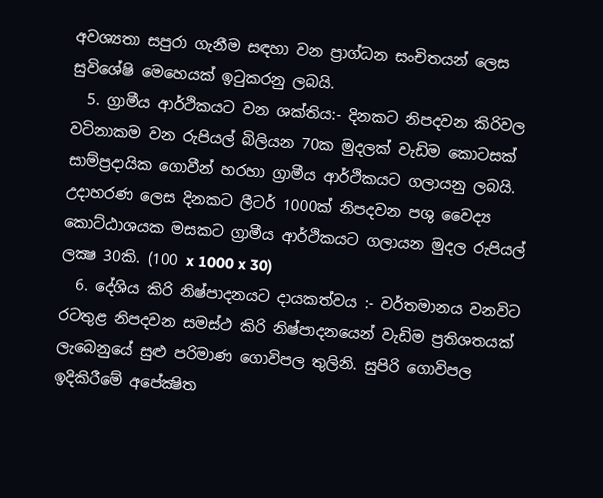අවශ්‍යතා සපුරා ගැනීම සඳහා වන ප්‍රාග්ධන සංචිතයන් ලෙස සුවිශේෂි මෙහෙයක් ඉටුකරනු ලබයි.
  5. ග්‍රාමීය ආර්ථිකයට වන ශක්තිය:- දිනකට නිපදවන කිරිවල වටිනාකම වන රුපියල් බිලියන 70ක මුදලක් වැඩිම කොටසක් සාම්ප්‍රදායික ගොවීන් හරහා ග්‍රාමීය ආර්ථිකයට ගලායනු ලබයි. උදාහරණ ලෙස දිනකට ලීටර් 1000ක් නිපදවන පශු වෛද්‍ය කොට්ඨාශයක මසකට ග්‍රාමීය ආර්ථිකයට ගලායන මුදල රුපියල් ලක්‍ෂ 30කි. (100 x 1000 x 30)
  6. දේශිය කිරි නිෂ්පාදනයට දායකත්වය :- වර්තමානය වනවිට රටතුළ නිපදවන සමස්ථ කිරි නිෂ්පාදනයෙන් වැඩිම ප්‍රතිශතයක් ලැබෙනුයේ සුළු පරිමාණ ගොවිපල තුලිනි. සුපිරි ගොවිපල ඉදිකිරීමේ අපේක්‍ෂිත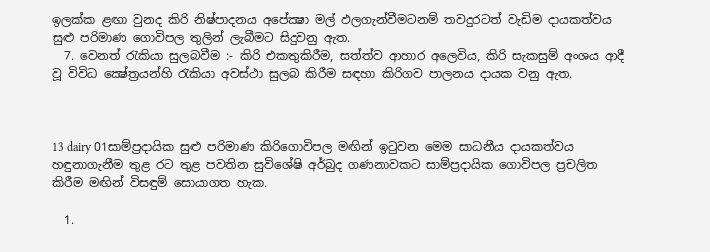ඉලක්ක ළඟා වුනද කිරි නිෂ්පාදනය අපේක්‍ෂා මල් ඵලගැන්වීමටනම් තවදුරටත් වැඩිම දායකත්වය සුළු පරිමාණ ගොවිපල තුලින් ලැබීමට සිදුවනු ඇත.
  7. වෙනත් රැකියා සුලබවීම :- කිරි එකතුකිරීම, සත්ත්ව ආහාර අලෙවිය, කිරි සැකසුම් අංශය ආදී වූ විවිධ ක්‍ෂේත්‍රයන්හි රැකියා අවස්ථා සුලබ කිරීම සඳහා කිරිගව පාලනය දායක වනු ඇත.



13 dairy 01සාම්ප්‍රදායික සුළු පරිමාණ කිරිගොවිපල මඟින් ඉටුවන මෙම සාධනීය දායකත්වය හඳුනාගැනීම තුළ රට තුළ පවතින සුවිශේෂි අර්බුද ගණනාවකට සාම්ප්‍රදායික ගොවිපල ප්‍රචලිත කිරීම මඟින් විසඳුම් සොයාගත හැක.

  1.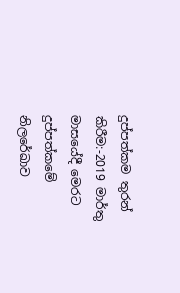දුප්පත්කම තුරන් කිරීම:-2019 මාර්තු මාසයේදී මෙරට දුප්පත්කමේ නිලරේඛාව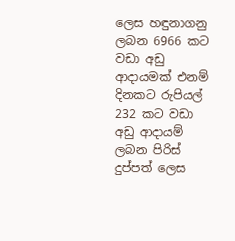ලෙස හඳුනාගනු ලබන 6966 කට වඩා අඩු ආදායමක් එනම් දිනකට රුපියල් 232 කට වඩා අඩු ආදායම් ලබන පිරිස් දුප්පත් ලෙස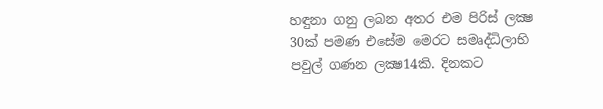හඳුනා ගනු ලබන අතර එම පිරිස් ලක්‍ෂ 30ක් පමණ එසේම මෙරට සමෘද්ධිලාභි පවුල් ගණන ලක්‍ෂ14කි. දිනකට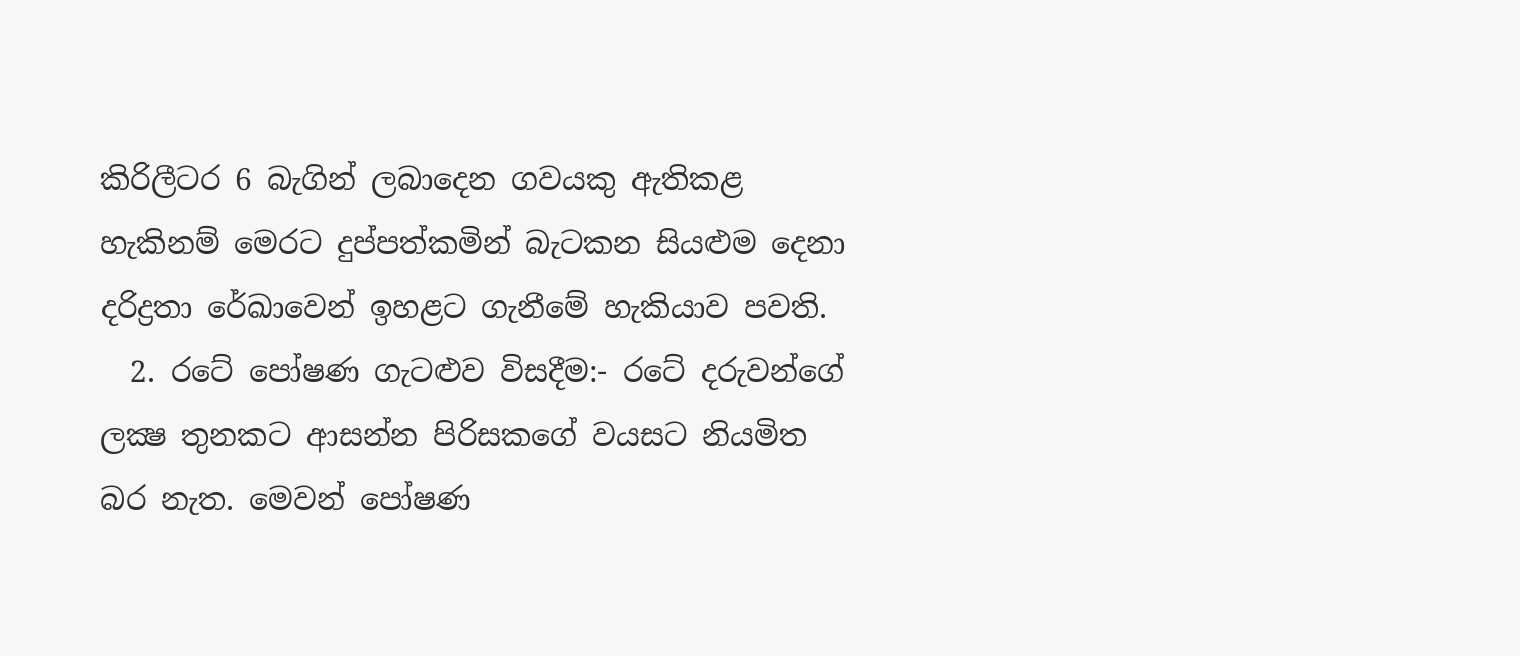කිරිලීටර 6 බැගින් ලබාදෙන ගවයකු ඇතිකළ හැකිනම් මෙරට දුප්පත්කමින් බැටකන සියළුම දෙනා දරිද්‍රතා රේඛාවෙන් ඉහළට ගැනීමේ හැකියාව පවති.
  2. රටේ පෝෂණ ගැටළුව විසදීම:- රටේ දරුවන්ගේ ලක්‍ෂ තුනකට ආසන්න පිරිසකගේ වයසට නියමිත බර නැත. මෙවන් පෝෂණ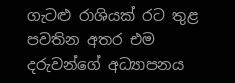ගැටළු රාශියක් රට තුළ පවතින අතර එම දරුවන්ගේ අධ්‍යාපනය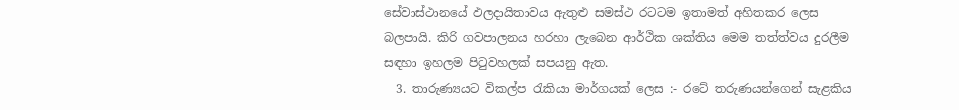සේවාස්ථානයේ ඵලදායිතාවය ඇතුළු සමස්ථ රටටම ඉතාමත් අහිතකර ලෙස බලපායි. කිරි ගවපාලනය හරහා ලැබෙන ආර්ථික ශක්තිය මෙම තත්ත්වය දුරලීම සඳහා ඉහලම පිටුවහලක් සපයනු ඇත.
  3. තාරුණ්‍යයට විකල්ප රැකියා මාර්ගයක් ලෙස :- රටේ තරුණයන්ගෙන් සැළකිය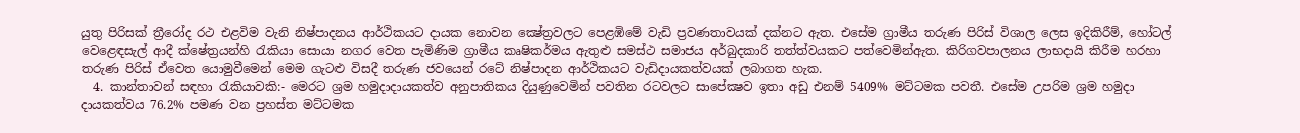යුතු පිරිසක් ත්‍රීරෝද රථ එළවිම වැනි නිෂ්පාදනය ආර්ථිකයට දායක නොවන ක්‍ෂේත්‍රවලට පෙළඹිමේ වැඩි ප්‍රවණතාවයක් දක්නට ඇත. එසේම ග්‍රාමීය තරුණ පිරිස් විශාල ලෙස ඉදිකිරීම්, හෝටල් වෙළෙඳසැල් ආදී ක්ෂේත්‍රයන්හි රැකියා සොයා නගර වෙත පැමිණිම ග්‍රාමීය කෘෂිකර්මය ඇතුළු සමස්ථ සමාජය අර්බුදකාරි තත්ත්වයකට පත්වෙමින්ඇත. කිරිගවපාලනය ලාභදායි කිරීම හරහා තරුණ පිරිස් ඒවෙත යොමුවීමෙන් මෙම ගැටළු විසදී තරුණ ජවයෙන් රටේ නිෂ්පාදන ආර්ථිකයට වැඩිදායකත්වයක් ලබාගත හැක.
  4. කාන්තාවන් සඳහා රැකියාවකි:- මෙරට ශ්‍රම හමුදාදායකත්ව අනුපාතිකය දියුණුවෙමින් පවතින රටවලට සාපේක්‍ෂව ඉතා අඩු එනම් 5409% මට්ටමක පවතී. එසේම උපරිම ශ්‍රම හමුදා දායකත්වය 76.2% පමණ වන ප්‍රහස්ත මට්ටමක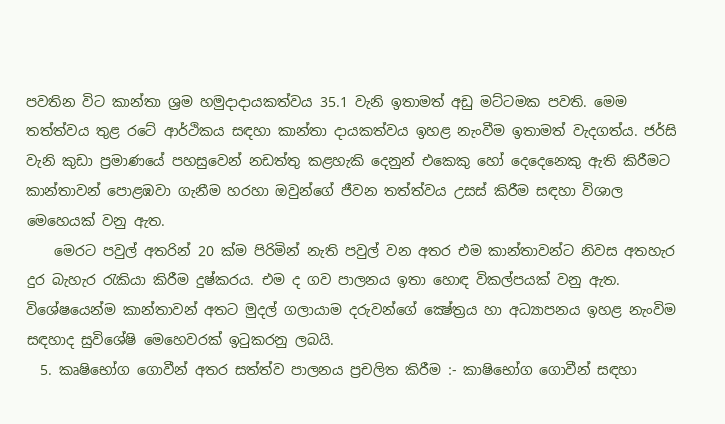පවතින විට කාන්තා ශ්‍රම හමුදාදායකත්වය 35.1 වැනි ඉතාමත් අඩු මට්ටමක පවති. මෙම තත්ත්වය තුළ රටේ ආර්ථිකය සඳහා කාන්තා දායකත්වය ඉහළ නැංවීම ඉතාමත් වැදගත්ය. ජර්සි වැනි කුඩා ප්‍රමාණයේ පහසුවෙන් නඩත්තු කළහැකි දෙනුන් එකෙකු හෝ දෙදෙනෙකු ඇති කිරීමට කාන්තාවන් පොළඹවා ගැනීම හරහා ඔවුන්ගේ ජීවන තත්ත්වය උසස් කිරීම සඳහා විශාල මෙහෙයක් වනු ඇත.
    මෙරට පවුල් අතරින් 20 ක්ම පිරිමින් නැති පවුල් වන අතර එම කාන්තාවන්ට නිවස අතහැර දුර බැහැර රැකියා කිරීම දුෂ්කරය. එම ද ගව පාලනය ඉතා හොඳ විකල්පයක් වනු ඇත. විශේෂයෙන්ම කාන්තාවන් අතට මුදල් ගලායාම දරුවන්ගේ ක්‍ෂේත්‍රය හා අධ්‍යාපනය ඉහළ නැංවිම සඳහාද සුවිශේෂි මෙහෙවරක් ඉටුකරනු ලබයි.
  5. කෘෂිභෝග ගොවීන් අතර සත්ත්ව පාලනය ප්‍රචලිත කිරීම :- කාෂිභෝග ගොවීන් සඳහා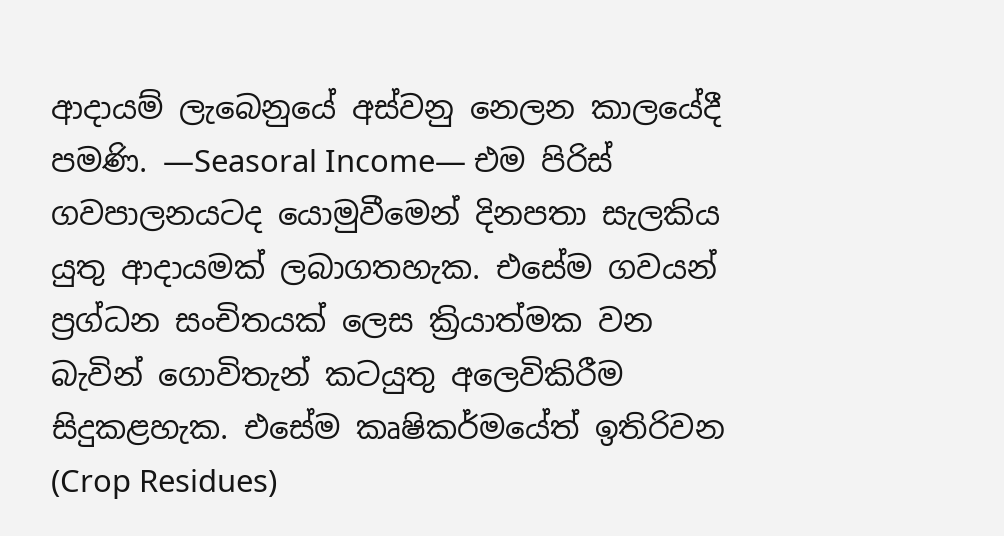ආදායම් ලැබෙනුයේ අස්වනු නෙලන කාලයේදී පමණි. —Seasoral Income— එම පිරිස් ගවපාලනයටද යොමුවීමෙන් දිනපතා සැලකිය යුතු ආදායමක් ලබාගතහැක. එසේම ගවයන් ප්‍රග්ධන සංචිතයක් ලෙස ක්‍රියාත්මක වන බැවින් ගොවිතැන් කටයුතු අලෙවිකිරීම සිදුකළහැක. එසේම කෘෂිකර්මයේත් ඉතිරිවන (Crop Residues)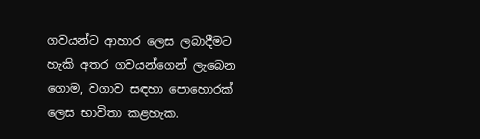ගවයන්ට ආහාර ලෙස ලබාදීමට හැකි අතර ගවයන්ගෙන් ලැබෙන ගොම, වගාව සඳහා පොහොරක් ලෙස භාවිතා කළහැක.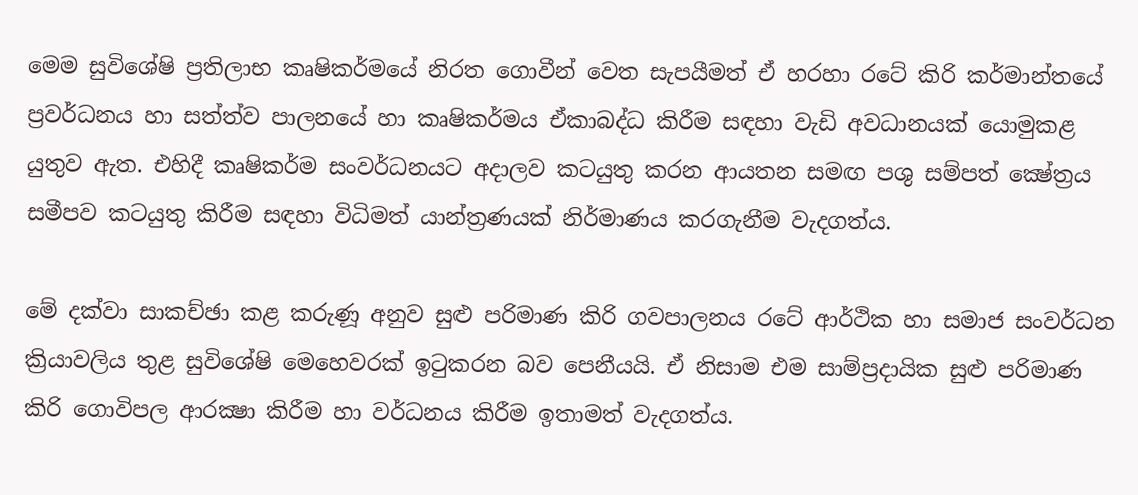මෙම සුවිශේෂි ප්‍රතිලාභ කෘෂිකර්මයේ නිරත ගොවීන් වෙත සැපයීමත් ඒ හරහා රටේ කිරි කර්මාන්තයේ ප්‍රවර්ධනය හා සත්ත්ව පාලනයේ හා කෘෂිකර්මය ඒකාබද්ධ කිරීම සඳහා වැඩි අවධානයක් යොමුකළ යුතුව ඇත. එහිදී කෘෂිකර්ම සංවර්ධනයට අදාලව කටයුතු කරන ආයතන සමඟ පශු සම්පත් ක්‍ෂේත්‍රය සමීපව කටයුතු කිරීම සඳහා විධිමත් යාන්ත්‍රණයක් නිර්මාණය කරගැනීම වැදගත්ය.

මේ දක්වා සාකච්ඡා කළ කරුණූ අනුව සුළු පරිමාණ කිරි ගවපාලනය රටේ ආර්ථික හා සමාජ සංවර්ධන ක්‍රියාවලිය තුළ සුවිශේෂි මෙහෙවරක් ඉටුකරන බව පෙනීයයි. ඒ නිසාම එම සාම්ප්‍රදායික සුළු පරිමාණ කිරි ගොවිපල ආරක්‍ෂා කිරීම හා වර්ධනය කිරීම ඉතාමත් වැදගත්ය.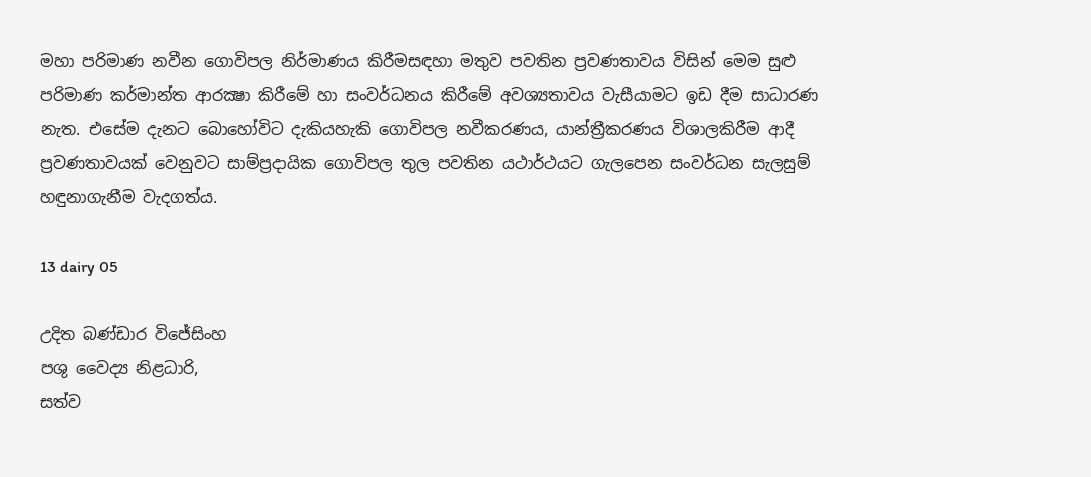මහා පරිමාණ නවීන ගොවිපල නිර්මාණය කිරීමසඳහා මතුව පවතින ප්‍රවණතාවය විසින් මෙම සුළු පරිමාණ කර්මාන්ත ආරක්‍ෂා කිරීමේ හා සංවර්ධනය කිරීමේ අවශ්‍යතාවය වැසීයාමට ඉඩ දීම සාධාරණ නැත. එසේම දැනට බොහෝවිට දැකියහැකි ගොවිපල නවීකරණය, යාන්ත්‍රීකරණය විශාලකිරීම ආදී ප්‍රවණතාවයක් වෙනුවට සාම්ප්‍රදායික ගොවිපල තුල පවතින යථාර්ථයට ගැලපෙන සංවර්ධන සැලසුම් හඳුනාගැනීම වැදගත්ය.

13 dairy 05

උදිත බණ්ඩාර විජේසිංහ
පශු වෛද්‍ය නිළධාරි,
සත්ව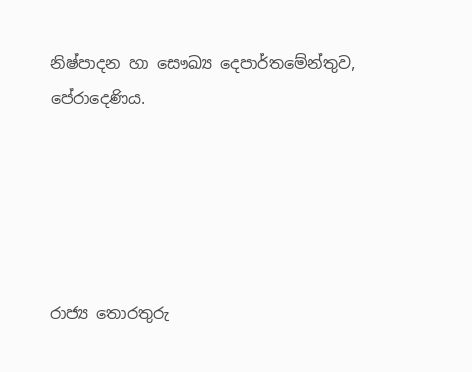නිෂ්පාදන හා සෞඛ්‍ය දෙපාර්තමේන්තුව,
පේරාදෙණිය.





රාජ්‍ය තොරතුරු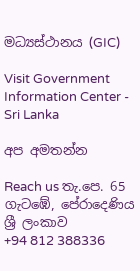මධ්‍යස්ථානය (GIC)

Visit Government Information Center - Sri Lanka

අප අමතන්න

Reach us තැ.පෙ. 65
ගැටඹේ, පේරාදෙණිය
ශ්‍රී ලංකාව
+94 812 388336